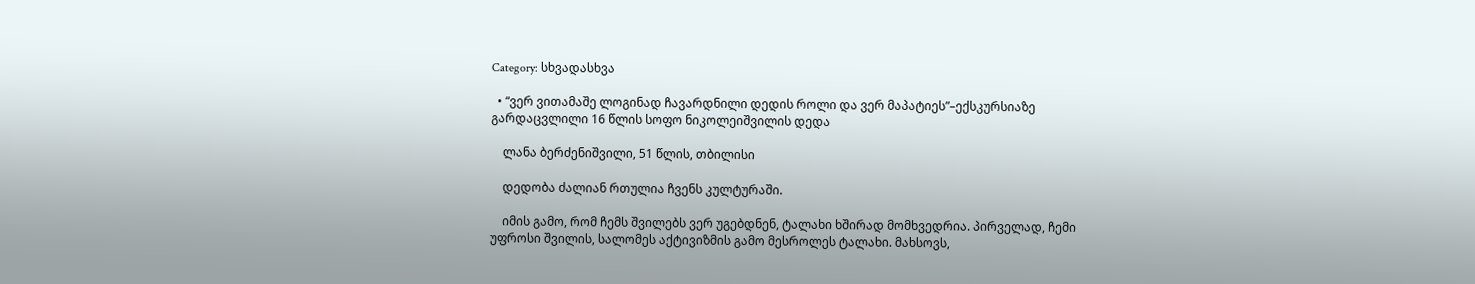Category: სხვადასხვა

  • “ვერ ვითამაშე ლოგინად ჩავარდნილი დედის როლი და ვერ მაპატიეს”–ექსკურსიაზე გარდაცვლილი 16 წლის სოფო ნიკოლეიშვილის დედა

    ლანა ბერძენიშვილი, 51 წლის, თბილისი

    დედობა ძალიან რთულია ჩვენს კულტურაში.

    იმის გამო, რომ ჩემს შვილებს ვერ უგებდნენ, ტალახი ხშირად მომხვედრია. პირველად, ჩემი უფროსი შვილის, სალომეს აქტივიზმის გამო მესროლეს ტალახი. მახსოვს,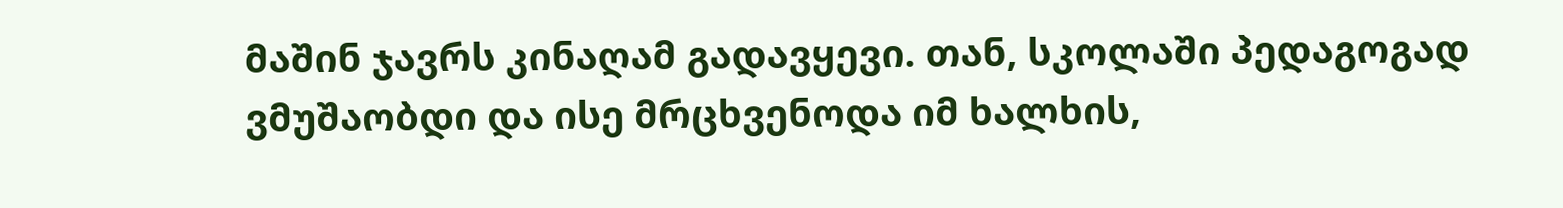მაშინ ჯავრს კინაღამ გადავყევი. თან, სკოლაში პედაგოგად ვმუშაობდი და ისე მრცხვენოდა იმ ხალხის,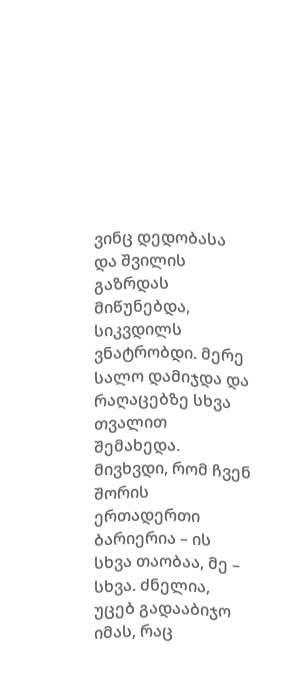ვინც დედობასა და შვილის გაზრდას მიწუნებდა, სიკვდილს ვნატრობდი. მერე სალო დამიჯდა და რაღაცებზე სხვა თვალით შემახედა. მივხვდი, რომ ჩვენ შორის ერთადერთი ბარიერია – ის სხვა თაობაა, მე – სხვა. ძნელია, უცებ გადააბიჯო იმას, რაც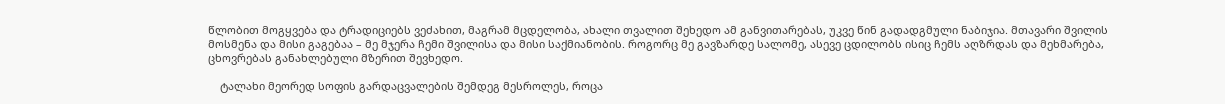წლობით მოგყვება და ტრადიციებს ვეძახით, მაგრამ მცდელობა, ახალი თვალით შეხედო ამ განვითარებას, უკვე წინ გადადგმული ნაბიჯია. მთავარი შვილის მოსმენა და მისი გაგებაა – მე მჯერა ჩემი შვილისა და მისი საქმიანობის. როგორც მე გავზარდე სალომე, ასევე ცდილობს ისიც ჩემს აღზრდას და მეხმარება, ცხოვრებას განახლებული მზერით შევხედო.

    ტალახი მეორედ სოფის გარდაცვალების შემდეგ მესროლეს, როცა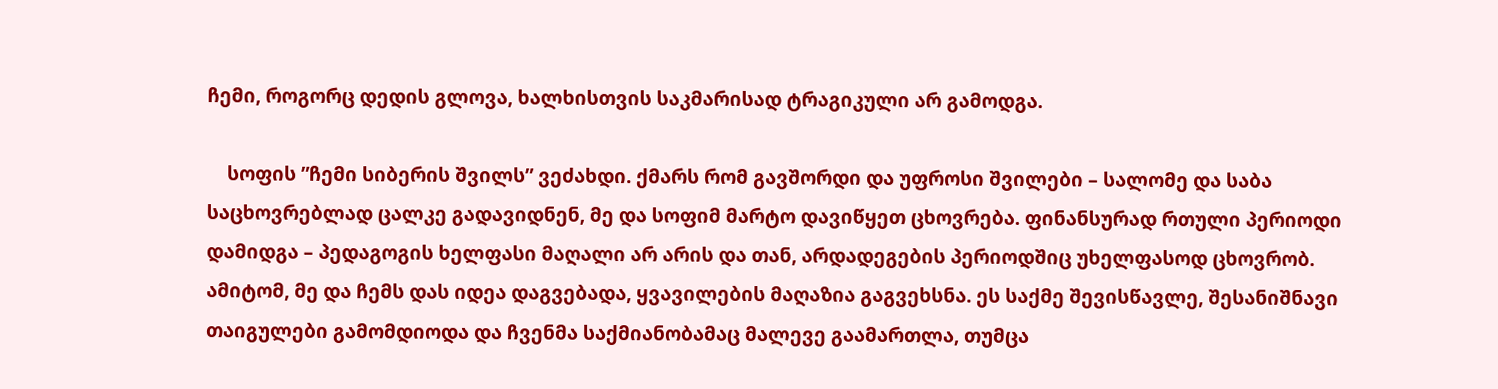ჩემი, როგორც დედის გლოვა, ხალხისთვის საკმარისად ტრაგიკული არ გამოდგა.

    სოფის ”ჩემი სიბერის შვილს” ვეძახდი. ქმარს რომ გავშორდი და უფროსი შვილები – სალომე და საბა საცხოვრებლად ცალკე გადავიდნენ, მე და სოფიმ მარტო დავიწყეთ ცხოვრება. ფინანსურად რთული პერიოდი დამიდგა – პედაგოგის ხელფასი მაღალი არ არის და თან, არდადეგების პერიოდშიც უხელფასოდ ცხოვრობ. ამიტომ, მე და ჩემს დას იდეა დაგვებადა, ყვავილების მაღაზია გაგვეხსნა. ეს საქმე შევისწავლე, შესანიშნავი თაიგულები გამომდიოდა და ჩვენმა საქმიანობამაც მალევე გაამართლა, თუმცა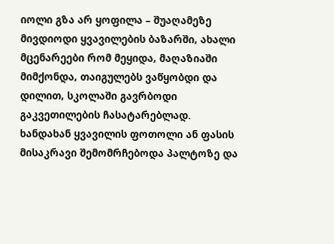იოლი გზა არ ყოფილა – შუაღამეზე მივდიოდი ყვავილების ბაზარში, ახალი მცენარეები რომ მეყიდა, მაღაზიაში მიმქონდა, თაიგულებს ვაწყობდი და დილით, სკოლაში გავრბოდი გაკვეთილების ჩასატარებლად. ხანდახან ყვავილის ფოთოლი ან ფასის მისაკრავი შემომრჩებოდა პალტოზე და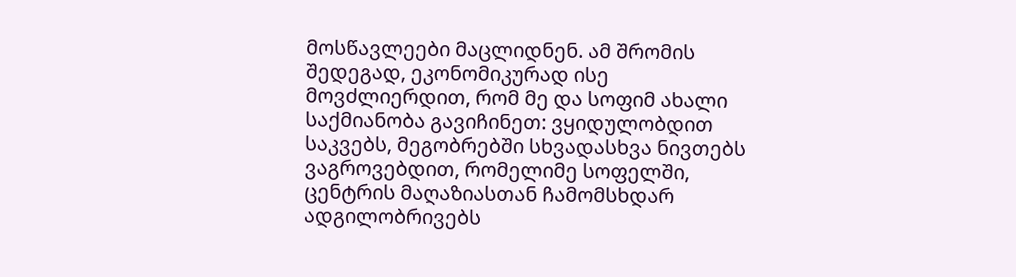მოსწავლეები მაცლიდნენ. ამ შრომის შედეგად, ეკონომიკურად ისე მოვძლიერდით, რომ მე და სოფიმ ახალი საქმიანობა გავიჩინეთ: ვყიდულობდით საკვებს, მეგობრებში სხვადასხვა ნივთებს ვაგროვებდით, რომელიმე სოფელში, ცენტრის მაღაზიასთან ჩამომსხდარ ადგილობრივებს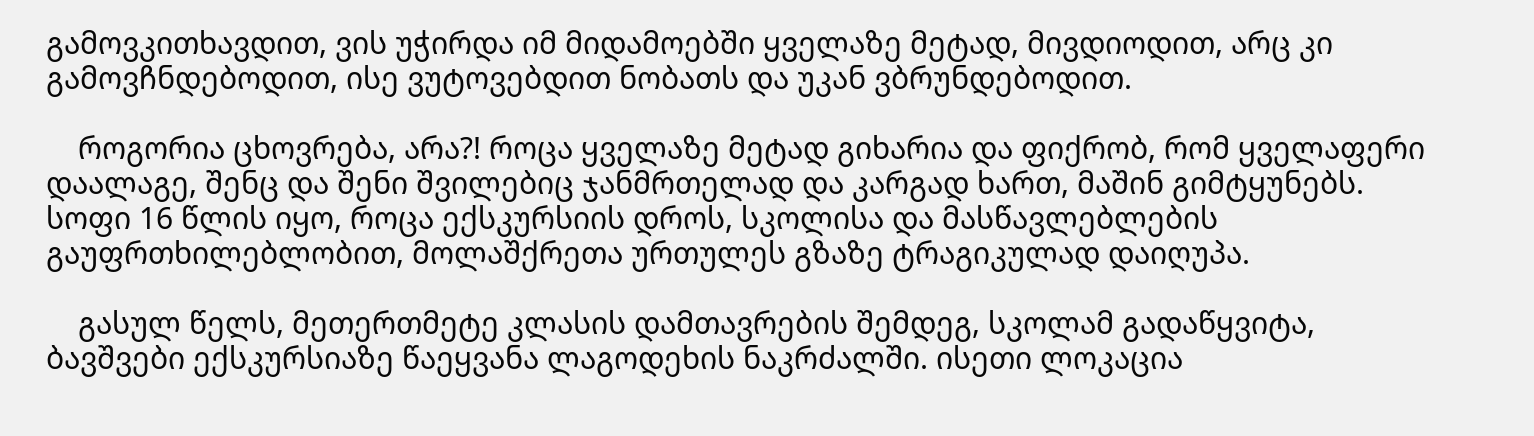გამოვკითხავდით, ვის უჭირდა იმ მიდამოებში ყველაზე მეტად, მივდიოდით, არც კი გამოვჩნდებოდით, ისე ვუტოვებდით ნობათს და უკან ვბრუნდებოდით.

    როგორია ცხოვრება, არა?! როცა ყველაზე მეტად გიხარია და ფიქრობ, რომ ყველაფერი დაალაგე, შენც და შენი შვილებიც ჯანმრთელად და კარგად ხართ, მაშინ გიმტყუნებს. სოფი 16 წლის იყო, როცა ექსკურსიის დროს, სკოლისა და მასწავლებლების გაუფრთხილებლობით, მოლაშქრეთა ურთულეს გზაზე ტრაგიკულად დაიღუპა.

    გასულ წელს, მეთერთმეტე კლასის დამთავრების შემდეგ, სკოლამ გადაწყვიტა, ბავშვები ექსკურსიაზე წაეყვანა ლაგოდეხის ნაკრძალში. ისეთი ლოკაცია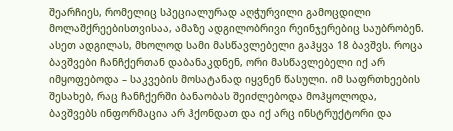შეარჩიეს, რომელიც სპეციალურად აღჭურვილი გამოცდილი მოლაშქრეებისთვისაა, ამაზე ადგილობრივი რეინჯერებიც საუბრობენ. ასეთ ადგილას, მხოლოდ სამი მასწავლებელი გაჰყვა 18 ბავშვს. როცა ბავშვები ჩანჩქერთან დაბანაკდნენ, ორი მასწავლებელი იქ არ იმყოფებოდა – საკვების მოსატანად იყვნენ წასული. იმ საფრთხეების შესახებ, რაც ჩანჩქერში ბანაობას შეიძლებოდა მოჰყოლოდა, ბავშვებს ინფორმაცია არ ჰქონდათ და იქ არც ინსტრუქტორი და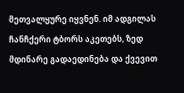მეთვალყურე იყვნენ. იმ ადგილას ჩანჩქერი ტბორს აკეთებს, ზედ მდინარე გადაედინება და ქვევით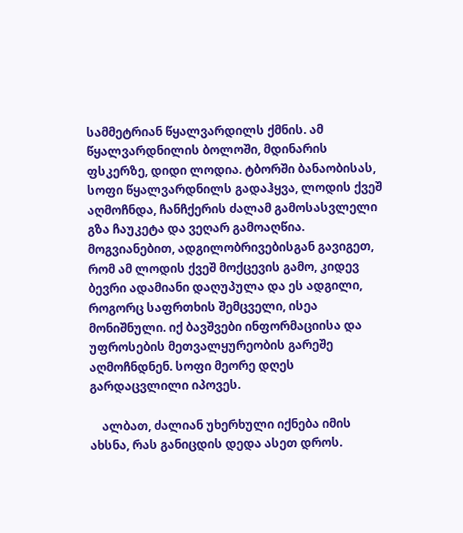სამმეტრიან წყალვარდილს ქმნის. ამ წყალვარდნილის ბოლოში, მდინარის ფსკერზე, დიდი ლოდია. ტბორში ბანაობისას, სოფი წყალვარდნილს გადაჰყვა, ლოდის ქვეშ აღმოჩნდა, ჩანჩქერის ძალამ გამოსასვლელი გზა ჩაუკეტა და ვეღარ გამოაღწია. მოგვიანებით, ადგილობრივებისგან გავიგეთ, რომ ამ ლოდის ქვეშ მოქცევის გამო, კიდევ ბევრი ადამიანი დაღუპულა და ეს ადგილი, როგორც საფრთხის შემცველი, ისეა მონიშნული. იქ ბავშვები ინფორმაციისა და უფროსების მეთვალყურეობის გარეშე აღმოჩნდნენ. სოფი მეორე დღეს გარდაცვლილი იპოვეს.

    ალბათ, ძალიან უხერხული იქნება იმის ახსნა, რას განიცდის დედა ასეთ დროს.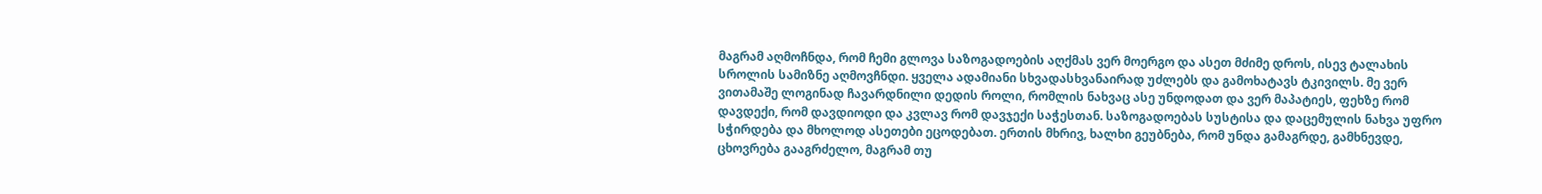მაგრამ აღმოჩნდა, რომ ჩემი გლოვა საზოგადოების აღქმას ვერ მოერგო და ასეთ მძიმე დროს, ისევ ტალახის სროლის სამიზნე აღმოვჩნდი. ყველა ადამიანი სხვადასხვანაირად უძლებს და გამოხატავს ტკივილს. მე ვერ ვითამაშე ლოგინად ჩავარდნილი დედის როლი, რომლის ნახვაც ასე უნდოდათ და ვერ მაპატიეს, ფეხზე რომ დავდექი, რომ დავდიოდი და კვლავ რომ დავჯექი საჭესთან. საზოგადოებას სუსტისა და დაცემულის ნახვა უფრო სჭირდება და მხოლოდ ასეთები ეცოდებათ. ერთის მხრივ, ხალხი გეუბნება, რომ უნდა გამაგრდე, გამხნევდე, ცხოვრება გააგრძელო, მაგრამ თუ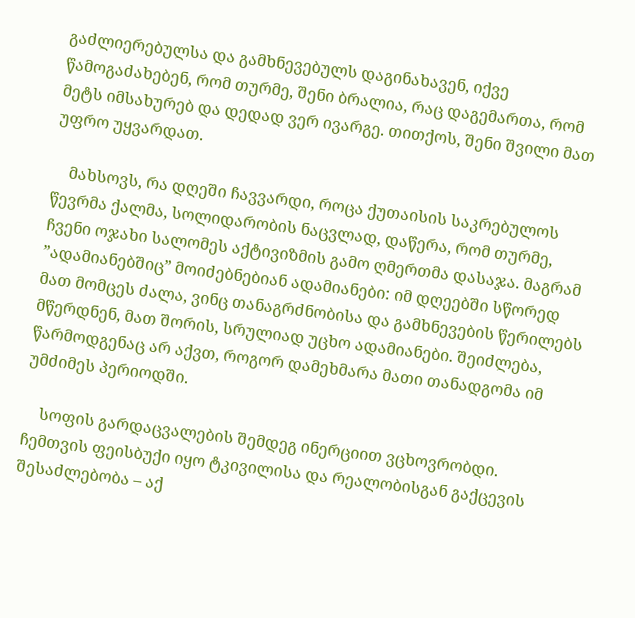გაძლიერებულსა და გამხნევებულს დაგინახავენ, იქვე წამოგაძახებენ, რომ თურმე, შენი ბრალია, რაც დაგემართა, რომ მეტს იმსახურებ და დედად ვერ ივარგე. თითქოს, შენი შვილი მათ უფრო უყვარდათ.

    მახსოვს, რა დღეში ჩავვარდი, როცა ქუთაისის საკრებულოს წევრმა ქალმა, სოლიდარობის ნაცვლად, დაწერა, რომ თურმე, ჩვენი ოჯახი სალომეს აქტივიზმის გამო ღმერთმა დასაჯა. მაგრამ ”ადამიანებშიც” მოიძებნებიან ადამიანები: იმ დღეებში სწორედ მათ მომცეს ძალა, ვინც თანაგრძნობისა და გამხნევების წერილებს მწერდნენ, მათ შორის, სრულიად უცხო ადამიანები. შეიძლება, წარმოდგენაც არ აქვთ, როგორ დამეხმარა მათი თანადგომა იმ უმძიმეს პერიოდში.

    სოფის გარდაცვალების შემდეგ ინერციით ვცხოვრობდი. ჩემთვის ფეისბუქი იყო ტკივილისა და რეალობისგან გაქცევის შესაძლებობა – აქ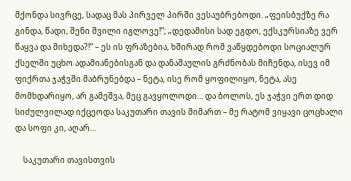მქონდა სივრცე, სადაც მას პირველ პირში ვესაუბრებოდი. „ფეისბუქზე რა გინდა, წადი, შენი შვილი იგლოვე!“; „დედამისი სად ეგდო, ექსკურსიაზე ვერ წაყვა და მიხედა?!“ – ეს ის ფრაზებია, ხშირად რომ ვაწყდებოდი სოციალურ ქსელში უცხო ადამიანებისგან და დანაშაულის გრძნობას მიჩენდა, ისევ იმ ფიქრთა ჯაჭვში მაბრუნებდა – ნეტა, ისე რომ ყოფილიყო, ნეტა, ასე მომხდარიყო, არ გამეშვა, მეც გავყოლოდი… და ბოლოს, ეს ჯაჭვი ერთ დიდ სიძულვილად იქცეოდა საკუთარი თავის მიმართ – მე რატომ ვიყავი ცოცხალი და სოფი კი, აღარ…

    საკუთარი თავისთვის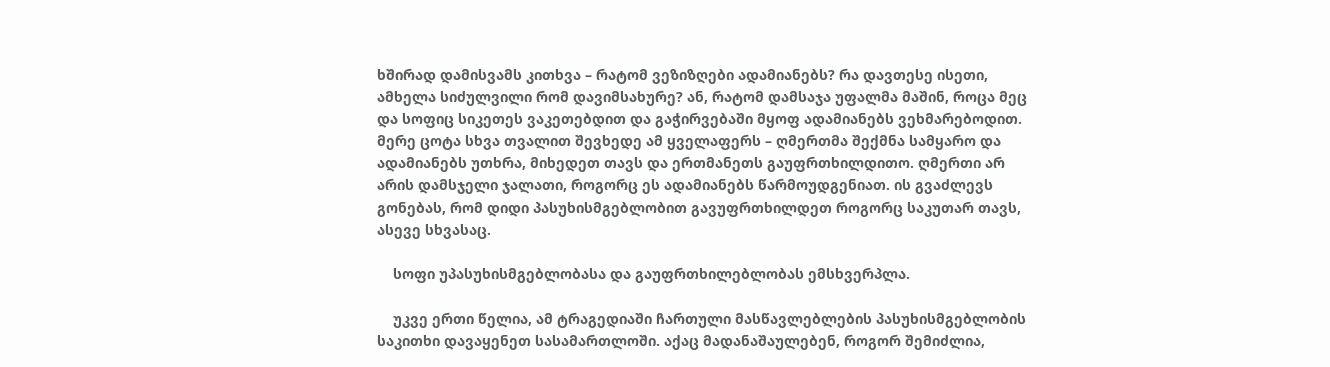ხშირად დამისვამს კითხვა – რატომ ვეზიზღები ადამიანებს? რა დავთესე ისეთი, ამხელა სიძულვილი რომ დავიმსახურე? ან, რატომ დამსაჯა უფალმა მაშინ, როცა მეც და სოფიც სიკეთეს ვაკეთებდით და გაჭირვებაში მყოფ ადამიანებს ვეხმარებოდით. მერე ცოტა სხვა თვალით შევხედე ამ ყველაფერს – ღმერთმა შექმნა სამყარო და ადამიანებს უთხრა, მიხედეთ თავს და ერთმანეთს გაუფრთხილდითო. ღმერთი არ არის დამსჯელი ჯალათი, როგორც ეს ადამიანებს წარმოუდგენიათ. ის გვაძლევს გონებას, რომ დიდი პასუხისმგებლობით გავუფრთხილდეთ როგორც საკუთარ თავს, ასევე სხვასაც.

    სოფი უპასუხისმგებლობასა და გაუფრთხილებლობას ემსხვერპლა.

    უკვე ერთი წელია, ამ ტრაგედიაში ჩართული მასწავლებლების პასუხისმგებლობის საკითხი დავაყენეთ სასამართლოში. აქაც მადანაშაულებენ, როგორ შემიძლია,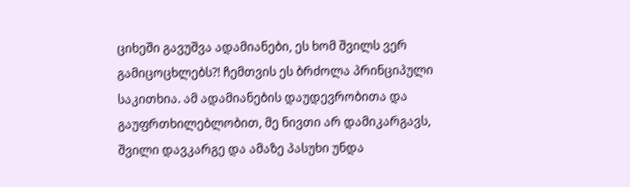ციხეში გავუშვა ადამიანები, ეს ხომ შვილს ვერ გამიცოცხლებს?! ჩემთვის ეს ბრძოლა პრინციპული საკითხია. ამ ადამიანების დაუდევრობითა და გაუფრთხილებლობით, მე ნივთი არ დამიკარგავს, შვილი დავკარგე და ამაზე პასუხი უნდა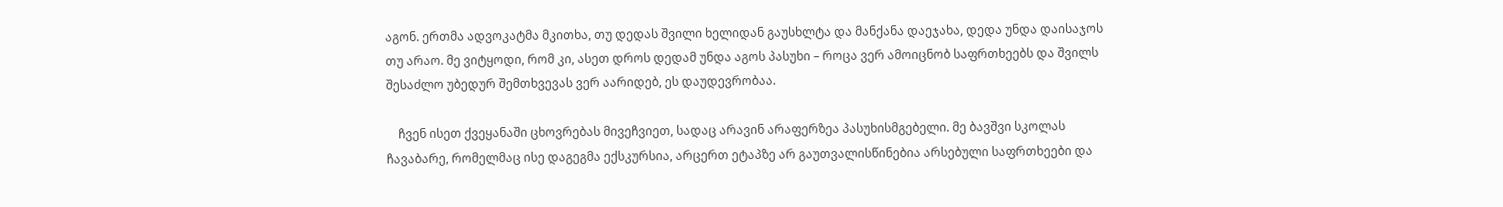აგონ. ერთმა ადვოკატმა მკითხა, თუ დედას შვილი ხელიდან გაუსხლტა და მანქანა დაეჯახა, დედა უნდა დაისაჯოს თუ არაო. მე ვიტყოდი, რომ კი, ასეთ დროს დედამ უნდა აგოს პასუხი – როცა ვერ ამოიცნობ საფრთხეებს და შვილს შესაძლო უბედურ შემთხვევას ვერ აარიდებ, ეს დაუდევრობაა.

    ჩვენ ისეთ ქვეყანაში ცხოვრებას მივეჩვიეთ, სადაც არავინ არაფერზეა პასუხისმგებელი. მე ბავშვი სკოლას ჩავაბარე, რომელმაც ისე დაგეგმა ექსკურსია, არცერთ ეტაპზე არ გაუთვალისწინებია არსებული საფრთხეები და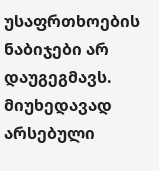უსაფრთხოების ნაბიჯები არ დაუგეგმავს. მიუხედავად არსებული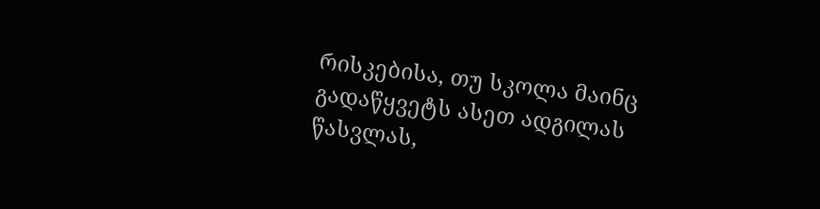რისკებისა, თუ სკოლა მაინც გადაწყვეტს ასეთ ადგილას წასვლას,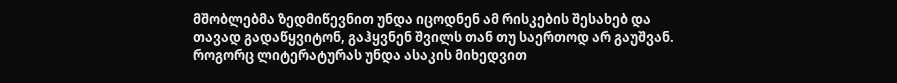მშობლებმა ზედმიწევნით უნდა იცოდნენ ამ რისკების შესახებ და თავად გადაწყვიტონ, გაჰყვნენ შვილს თან თუ საერთოდ არ გაუშვან. როგორც ლიტერატურას უნდა ასაკის მიხედვით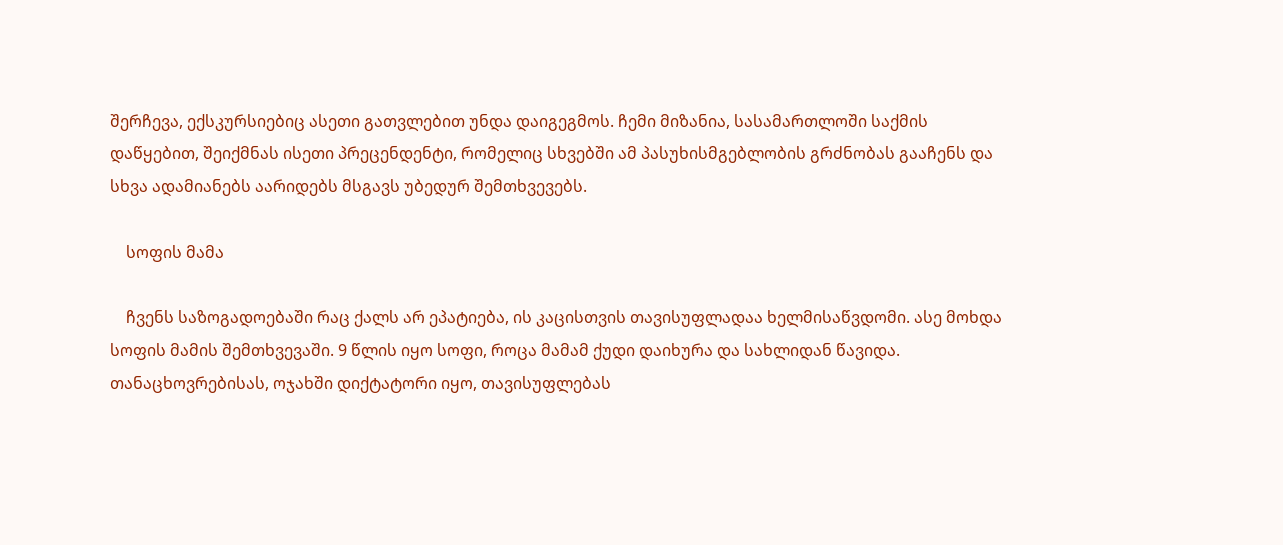შერჩევა, ექსკურსიებიც ასეთი გათვლებით უნდა დაიგეგმოს. ჩემი მიზანია, სასამართლოში საქმის დაწყებით, შეიქმნას ისეთი პრეცენდენტი, რომელიც სხვებში ამ პასუხისმგებლობის გრძნობას გააჩენს და სხვა ადამიანებს აარიდებს მსგავს უბედურ შემთხვევებს.

    სოფის მამა

    ჩვენს საზოგადოებაში რაც ქალს არ ეპატიება, ის კაცისთვის თავისუფლადაა ხელმისაწვდომი. ასე მოხდა სოფის მამის შემთხვევაში. 9 წლის იყო სოფი, როცა მამამ ქუდი დაიხურა და სახლიდან წავიდა. თანაცხოვრებისას, ოჯახში დიქტატორი იყო, თავისუფლებას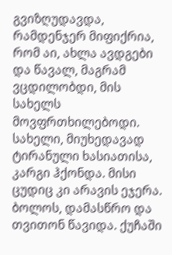გვიზღუდავდა, რამდენჯერ მიფიქრია, რომ აი, ახლა ავდგები და წავალ, მაგრამ ვცდილობდი, მის სახელს მოვფრთხილებოდი. სახელი, მიუხედავად ტირანული ხასიათისა, კარგი ჰქონდა. მისი ცუდიც კი არავის ეჯერა. ბოლოს, დამასწრო და თვითონ წავიდა. ქუჩაში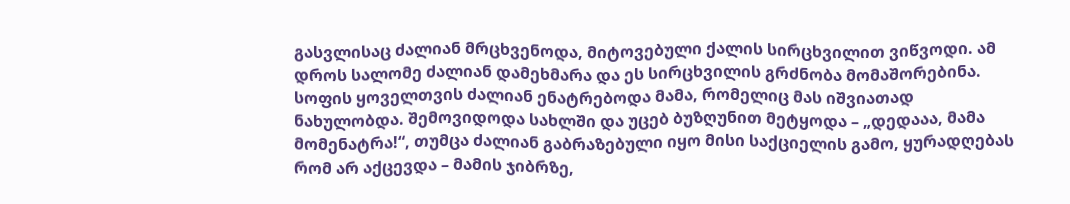გასვლისაც ძალიან მრცხვენოდა, მიტოვებული ქალის სირცხვილით ვიწვოდი. ამ დროს სალომე ძალიან დამეხმარა და ეს სირცხვილის გრძნობა მომაშორებინა. სოფის ყოველთვის ძალიან ენატრებოდა მამა, რომელიც მას იშვიათად ნახულობდა. შემოვიდოდა სახლში და უცებ ბუზღუნით მეტყოდა – „დედააა, მამა მომენატრა!“, თუმცა ძალიან გაბრაზებული იყო მისი საქციელის გამო, ყურადღებას რომ არ აქცევდა – მამის ჯიბრზე,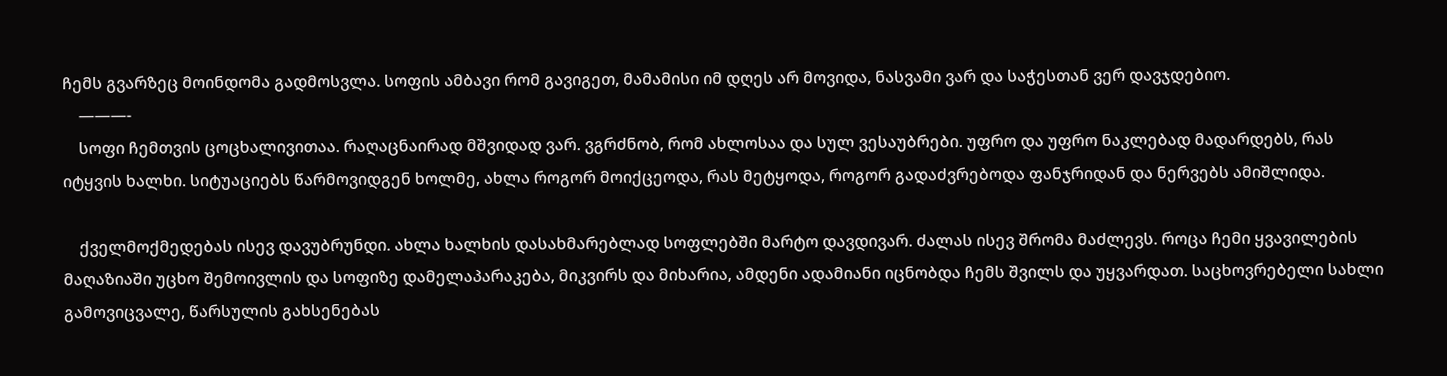ჩემს გვარზეც მოინდომა გადმოსვლა. სოფის ამბავი რომ გავიგეთ, მამამისი იმ დღეს არ მოვიდა, ნასვამი ვარ და საჭესთან ვერ დავჯდებიო.
    ———-
    სოფი ჩემთვის ცოცხალივითაა. რაღაცნაირად მშვიდად ვარ. ვგრძნობ, რომ ახლოსაა და სულ ვესაუბრები. უფრო და უფრო ნაკლებად მადარდებს, რას იტყვის ხალხი. სიტუაციებს წარმოვიდგენ ხოლმე, ახლა როგორ მოიქცეოდა, რას მეტყოდა, როგორ გადაძვრებოდა ფანჯრიდან და ნერვებს ამიშლიდა.

    ქველმოქმედებას ისევ დავუბრუნდი. ახლა ხალხის დასახმარებლად სოფლებში მარტო დავდივარ. ძალას ისევ შრომა მაძლევს. როცა ჩემი ყვავილების მაღაზიაში უცხო შემოივლის და სოფიზე დამელაპარაკება, მიკვირს და მიხარია, ამდენი ადამიანი იცნობდა ჩემს შვილს და უყვარდათ. საცხოვრებელი სახლი გამოვიცვალე, წარსულის გახსენებას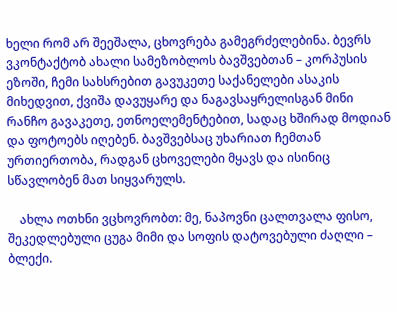ხელი რომ არ შეეშალა, ცხოვრება გამეგრძელებინა. ბევრს ვკონტაქტობ ახალი სამეზობლოს ბავშვებთან – კორპუსის ეზოში, ჩემი სახსრებით გავუკეთე საქანელები ასაკის მიხედვით, ქვიშა დავუყარე და ნაგავსაყრელისგან მინი რანჩო გავაკეთე, ეთნოელემენტებით, სადაც ხშირად მოდიან და ფოტოებს იღებენ. ბავშვებსაც უხარიათ ჩემთან ურთიერთობა, რადგან ცხოველები მყავს და ისინიც სწავლობენ მათ სიყვარულს.

    ახლა ოთხნი ვცხოვრობთ: მე, ნაპოვნი ცალთვალა ფისო, შეკედლებული ცუგა მიმი და სოფის დატოვებული ძაღლი – ბლექი.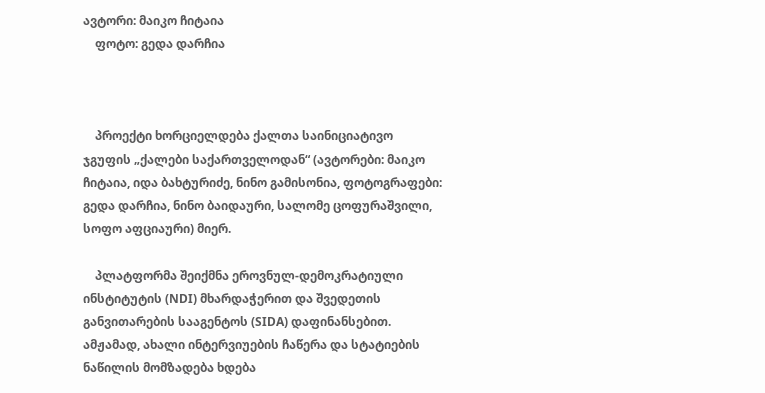ავტორი: მაიკო ჩიტაია
    ფოტო: გედა დარჩია



    პროექტი ხორციელდება ქალთა საინიციატივო ჯგუფის „ქალები საქართველოდან“ (ავტორები: მაიკო ჩიტაია, იდა ბახტურიძე, ნინო გამისონია, ფოტოგრაფები: გედა დარჩია, ნინო ბაიდაური, სალომე ცოფურაშვილი, სოფო აფციაური) მიერ.

    პლატფორმა შეიქმნა ეროვნულ-დემოკრატიული ინსტიტუტის (NDI) მხარდაჭერით და შვედეთის განვითარების სააგენტოს (SIDA) დაფინანსებით. ამჟამად, ახალი ინტერვიუების ჩაწერა და სტატიების ნაწილის მომზადება ხდება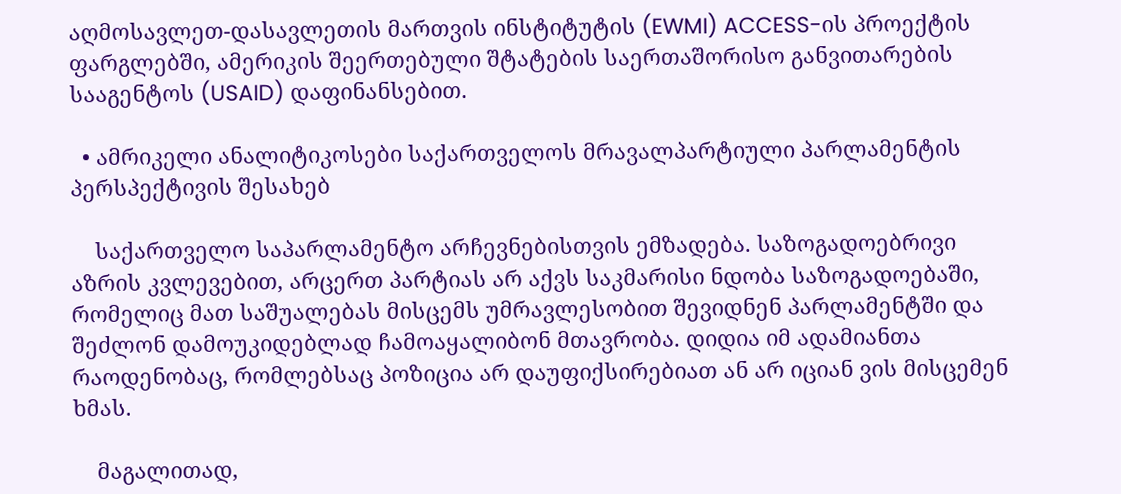აღმოსავლეთ-დასავლეთის მართვის ინსტიტუტის (EWMI) ACCESS-ის პროექტის ფარგლებში, ამერიკის შეერთებული შტატების საერთაშორისო განვითარების სააგენტოს (USAID) დაფინანსებით.

  • ამრიკელი ანალიტიკოსები საქართველოს მრავალპარტიული პარლამენტის პერსპექტივის შესახებ

    საქართველო საპარლამენტო არჩევნებისთვის ემზადება. საზოგადოებრივი აზრის კვლევებით, არცერთ პარტიას არ აქვს საკმარისი ნდობა საზოგადოებაში, რომელიც მათ საშუალებას მისცემს უმრავლესობით შევიდნენ პარლამენტში და შეძლონ დამოუკიდებლად ჩამოაყალიბონ მთავრობა. დიდია იმ ადამიანთა რაოდენობაც, რომლებსაც პოზიცია არ დაუფიქსირებიათ ან არ იციან ვის მისცემენ ხმას.

    მაგალითად,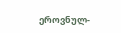ეროვნულ-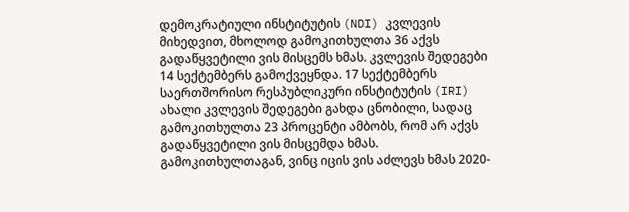დემოკრატიული ინსტიტუტის (NDI) კვლევის მიხედვით, მხოლოდ გამოკითხულთა 36 აქვს გადაწყვეტილი ვის მისცემს ხმას. კვლევის შედეგები 14 სექტემბერს გამოქვეყნდა. 17 სექტემბერს საერთშორისო რესპუბლიკური ინსტიტუტის (IRI) ახალი კვლევის შედეგები გახდა ცნობილი, სადაც გამოკითხულთა 23 პროცენტი ამბობს, რომ არ აქვს გადაწყვეტილი ვის მისცემდა ხმას. გამოკითხულთაგან, ვინც იცის ვის აძლევს ხმას 2020-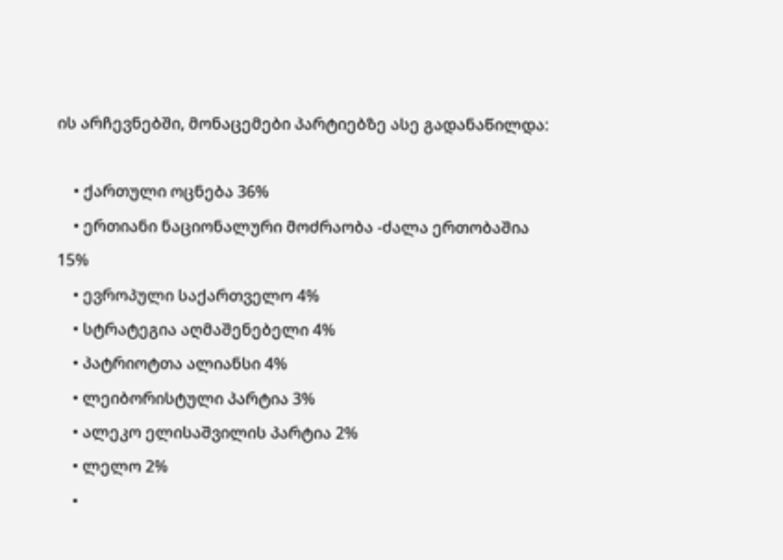ის არჩევნებში, მონაცემები პარტიებზე ასე გადანაწილდა:

    • ქართული ოცნება 36%
    • ერთიანი ნაციონალური მოძრაობა -ძალა ერთობაშია 15%
    • ევროპული საქართველო 4%
    • სტრატეგია აღმაშენებელი 4%
    • პატრიოტთა ალიანსი 4%
    • ლეიბორისტული პარტია 3%
    • ალეკო ელისაშვილის პარტია 2%
    • ლელო 2%
    •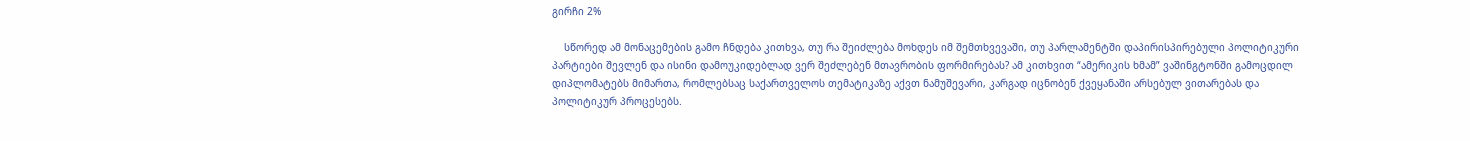გირჩი 2%

    სწორედ ამ მონაცემების გამო ჩნდება კითხვა, თუ რა შეიძლება მოხდეს იმ შემთხვევაში, თუ პარლამენტში დაპირისპირებული პოლიტიკური პარტიები შევლენ და ისინი დამოუკიდებლად ვერ შეძლებენ მთავრობის ფორმირებას? ამ კითხვით “ამერიკის ხმამ” ვაშინგტონში გამოცდილ დიპლომატებს მიმართა, რომლებსაც საქართველოს თემატიკაზე აქვთ ნამუშევარი, კარგად იცნობენ ქვეყანაში არსებულ ვითარებას და პოლიტიკურ პროცესებს.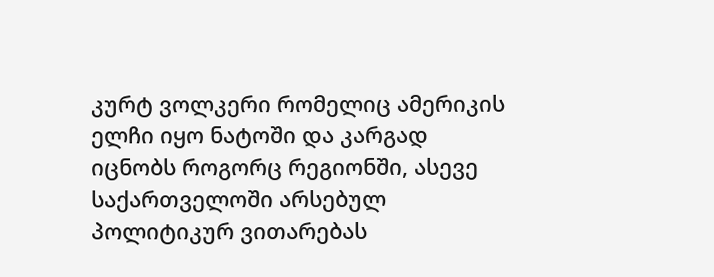კურტ ვოლკერი რომელიც ამერიკის ელჩი იყო ნატოში და კარგად იცნობს როგორც რეგიონში, ასევე საქართველოში არსებულ პოლიტიკურ ვითარებას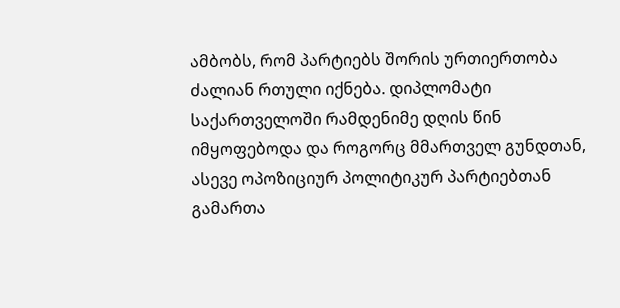ამბობს, რომ პარტიებს შორის ურთიერთობა ძალიან რთული იქნება. დიპლომატი საქართველოში რამდენიმე დღის წინ იმყოფებოდა და როგორც მმართველ გუნდთან, ასევე ოპოზიციურ პოლიტიკურ პარტიებთან გამართა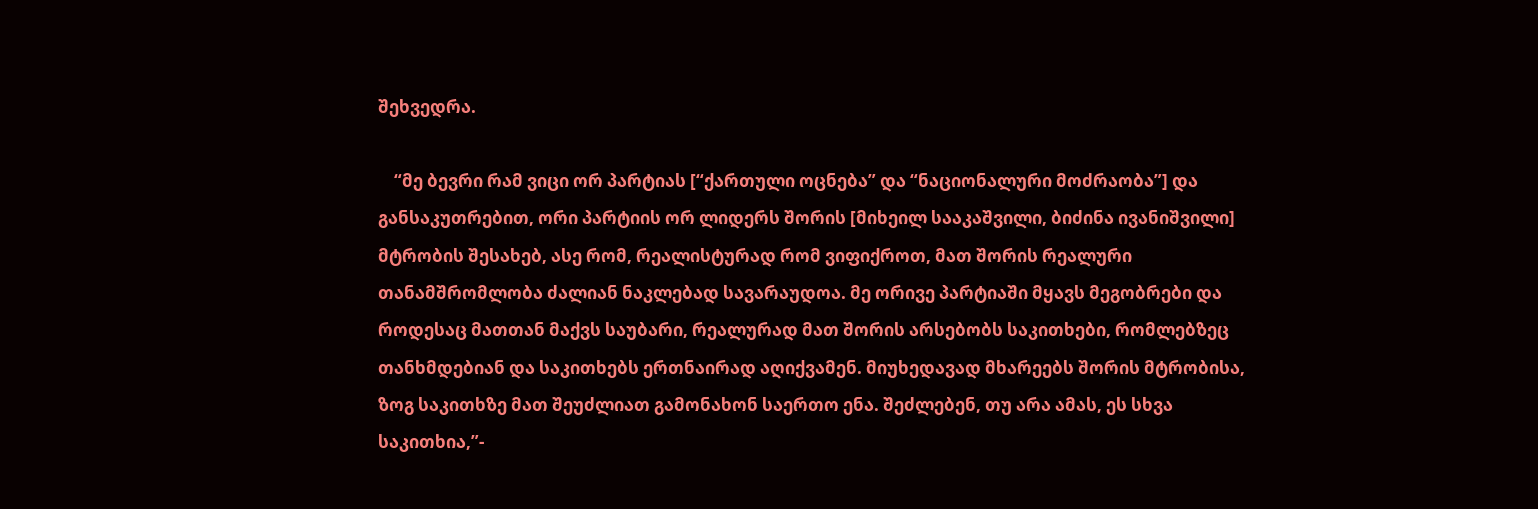შეხვედრა.

    “მე ბევრი რამ ვიცი ორ პარტიას [“ქართული ოცნება” და “ნაციონალური მოძრაობა”] და განსაკუთრებით, ორი პარტიის ორ ლიდერს შორის [მიხეილ სააკაშვილი, ბიძინა ივანიშვილი] მტრობის შესახებ, ასე რომ, რეალისტურად რომ ვიფიქროთ, მათ შორის რეალური თანამშრომლობა ძალიან ნაკლებად სავარაუდოა. მე ორივე პარტიაში მყავს მეგობრები და როდესაც მათთან მაქვს საუბარი, რეალურად მათ შორის არსებობს საკითხები, რომლებზეც თანხმდებიან და საკითხებს ერთნაირად აღიქვამენ. მიუხედავად მხარეებს შორის მტრობისა, ზოგ საკითხზე მათ შეუძლიათ გამონახონ საერთო ენა. შეძლებენ, თუ არა ამას, ეს სხვა საკითხია,”-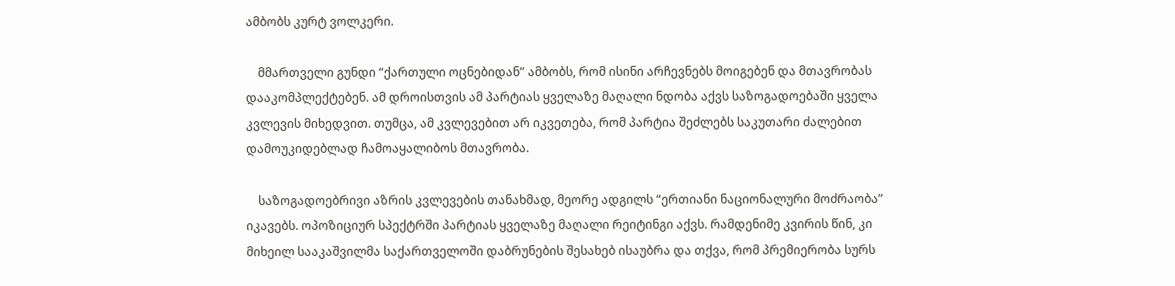ამბობს კურტ ვოლკერი.

    მმართველი გუნდი “ქართული ოცნებიდან” ამბობს, რომ ისინი არჩევნებს მოიგებენ და მთავრობას დააკომპლექტებენ. ამ დროისთვის ამ პარტიას ყველაზე მაღალი ნდობა აქვს საზოგადოებაში ყველა კვლევის მიხედვით. თუმცა, ამ კვლევებით არ იკვეთება, რომ პარტია შეძლებს საკუთარი ძალებით დამოუკიდებლად ჩამოაყალიბოს მთავრობა.

    საზოგადოებრივი აზრის კვლევების თანახმად, მეორე ადგილს “ერთიანი ნაციონალური მოძრაობა” იკავებს. ოპოზიციურ სპექტრში პარტიას ყველაზე მაღალი რეიტინგი აქვს. რამდენიმე კვირის წინ, კი მიხეილ სააკაშვილმა საქართველოში დაბრუნების შესახებ ისაუბრა და თქვა, რომ პრემიერობა სურს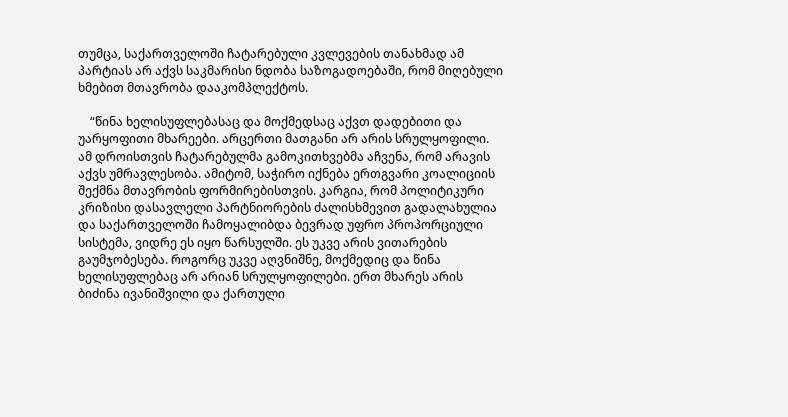თუმცა, საქართველოში ჩატარებული კვლევების თანახმად ამ პარტიას არ აქვს საკმარისი ნდობა საზოგადოებაში, რომ მიღებული ხმებით მთავრობა დააკომპლექტოს.

    “წინა ხელისუფლებასაც და მოქმედსაც აქვთ დადებითი და უარყოფითი მხარეები. არცერთი მათგანი არ არის სრულყოფილი. ამ დროისთვის ჩატარებულმა გამოკითხვებმა აჩვენა, რომ არავის აქვს უმრავლესობა. ამიტომ, საჭირო იქნება ერთგვარი კოალიციის შექმნა მთავრობის ფორმირებისთვის. კარგია, რომ პოლიტიკური კრიზისი დასავლელი პარტნიორების ძალისხმევით გადალახულია და საქართველოში ჩამოყალიბდა ბევრად უფრო პროპორციული სისტემა, ვიდრე ეს იყო წარსულში. ეს უკვე არის ვითარების გაუმჯობესება. როგორც უკვე აღვნიშნე, მოქმედიც და წინა ხელისუფლებაც არ არიან სრულყოფილები. ერთ მხარეს არის ბიძინა ივანიშვილი და ქართული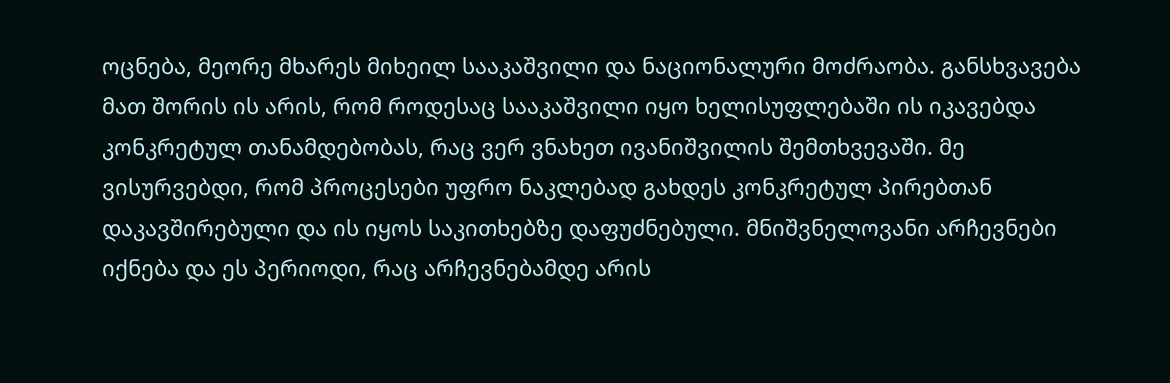ოცნება, მეორე მხარეს მიხეილ სააკაშვილი და ნაციონალური მოძრაობა. განსხვავება მათ შორის ის არის, რომ როდესაც სააკაშვილი იყო ხელისუფლებაში ის იკავებდა კონკრეტულ თანამდებობას, რაც ვერ ვნახეთ ივანიშვილის შემთხვევაში. მე ვისურვებდი, რომ პროცესები უფრო ნაკლებად გახდეს კონკრეტულ პირებთან დაკავშირებული და ის იყოს საკითხებზე დაფუძნებული. მნიშვნელოვანი არჩევნები იქნება და ეს პერიოდი, რაც არჩევნებამდე არის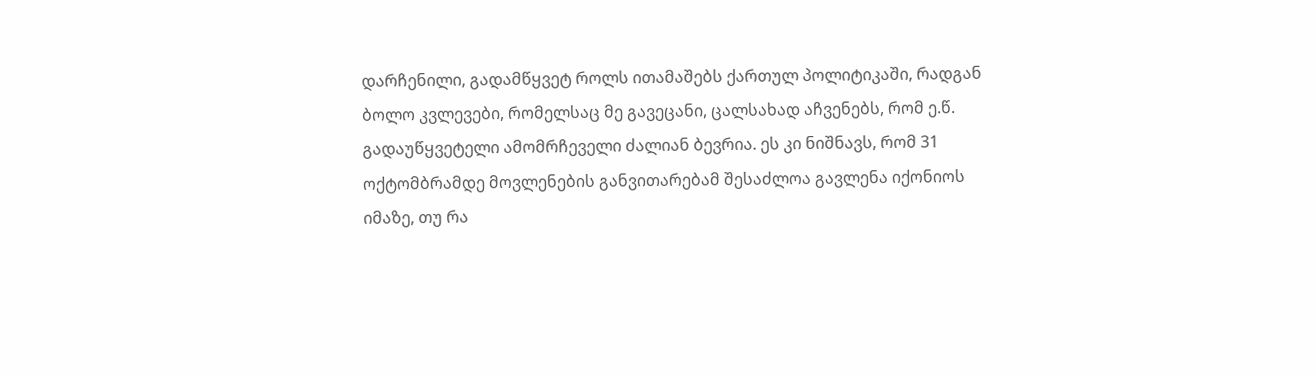დარჩენილი, გადამწყვეტ როლს ითამაშებს ქართულ პოლიტიკაში, რადგან ბოლო კვლევები, რომელსაც მე გავეცანი, ცალსახად აჩვენებს, რომ ე.წ. გადაუწყვეტელი ამომრჩეველი ძალიან ბევრია. ეს კი ნიშნავს, რომ 31 ოქტომბრამდე მოვლენების განვითარებამ შესაძლოა გავლენა იქონიოს იმაზე, თუ რა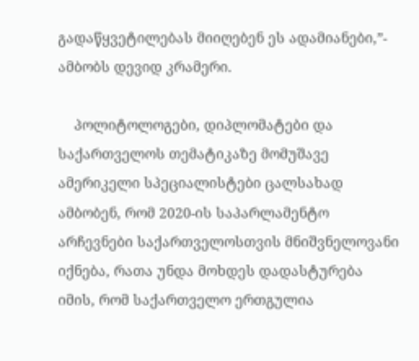გადაწყვეტილებას მიიღებენ ეს ადამიანები,”- ამბობს დევიდ კრამერი.

    პოლიტოლოგები, დიპლომატები და საქართველოს თემატიკაზე მომუშავე ამერიკელი სპეციალისტები ცალსახად ამბობენ, რომ 2020-ის საპარლამენტო არჩევნები საქართველოსთვის მნიშვნელოვანი იქნება, რათა უნდა მოხდეს დადასტურება იმის, რომ საქართველო ერთგულია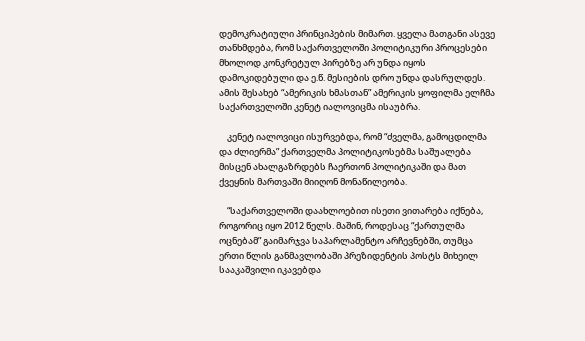დემოკრატიული პრინციპების მიმართ. ყველა მათგანი ასევე თანხმდება, რომ საქართველოში პოლიტიკური პროცესები მხოლოდ კონკრეტულ პირებზე არ უნდა იყოს დამოკიდებული და ე.წ. მესიების დრო უნდა დასრულდეს. ამის შესახებ “ამერიკის ხმასთან” ამერიკის ყოფილმა ელჩმა საქართველოში კენეტ იალოვიცმა ისაუბრა.

    კენეტ იალოვიცი ისურვებდა, რომ “ძველმა, გამოცდილმა და ძლიერმა” ქართველმა პოლიტიკოსებმა საშუალება მისცენ ახალგაზრდებს ჩაერთონ პოლიტიკაში და მათ ქვეყნის მართვაში მიიღონ მონაწილეობა.

    “საქართველოში დაახლოებით ისეთი ვითარება იქნება, როგორიც იყო 2012 წელს. მაშინ, როდესაც “ქართულმა ოცნებამ” გაიმარჯვა საპარლამენტო არჩევნებში, თუმცა ერთი წლის განმავლობაში პრეზიდენტის პოსტს მიხეილ სააკაშვილი იკავებდა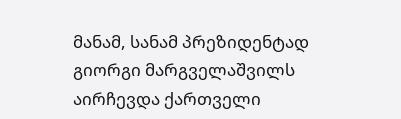მანამ, სანამ პრეზიდენტად გიორგი მარგველაშვილს აირჩევდა ქართველი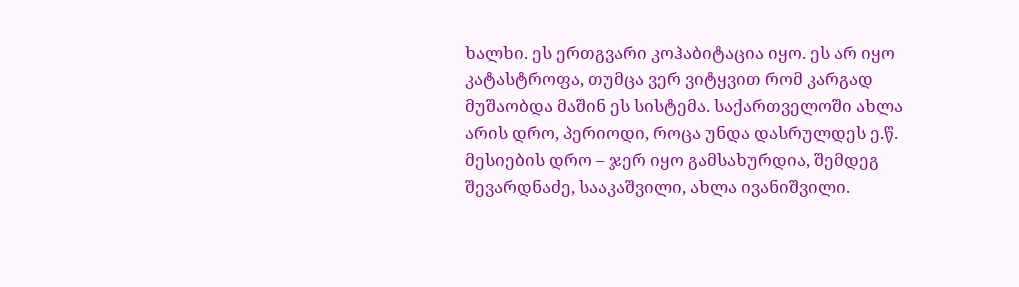ხალხი. ეს ერთგვარი კოჰაბიტაცია იყო. ეს არ იყო კატასტროფა, თუმცა ვერ ვიტყვით რომ კარგად მუშაობდა მაშინ ეს სისტემა. საქართველოში ახლა არის დრო, პერიოდი, როცა უნდა დასრულდეს ე.წ. მესიების დრო – ჯერ იყო გამსახურდია, შემდეგ შევარდნაძე, სააკაშვილი, ახლა ივანიშვილი.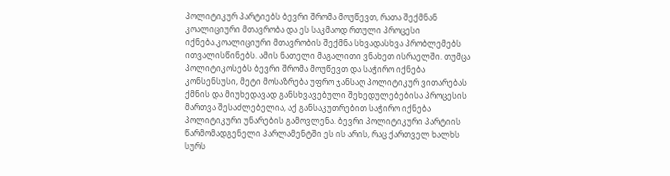პოლიტიკურ პარტიებს ბევრი შრომა მოუწევთ, რათა შექმნან კოალიციური მთავრობა და ეს საკმაოდ რთული პროცესი იქნება.კოალიციური მთავრობის შექმნა სხვადასხვა პრობლემებს ითვალისწინებს. ამის ნათელი მაგალითი ვნახეთ ისრაელში. თუმცა პოლიტიკოსებს ბევრი შრომა მოუწევთ და საჭირო იქნება კონსენსუსი, მეტი მოსაზრება უფრო ჯანსაღ პოლიტიკურ ვითარებას ქმნის და მიუხედავად განსხვავებული შეხედულებებისა პროცესის მართვა შესაძლებელია, აქ განსაკუთრებით საჭირო იქნება პოლიტიკური უნარების გამოვლენა. ბევრი პოლიტიკური პარტიის წარმომადგენელი პარლამენტში ეს ის არის, რაც ქართველ ხალხს სურს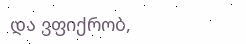და ვფიქრობ,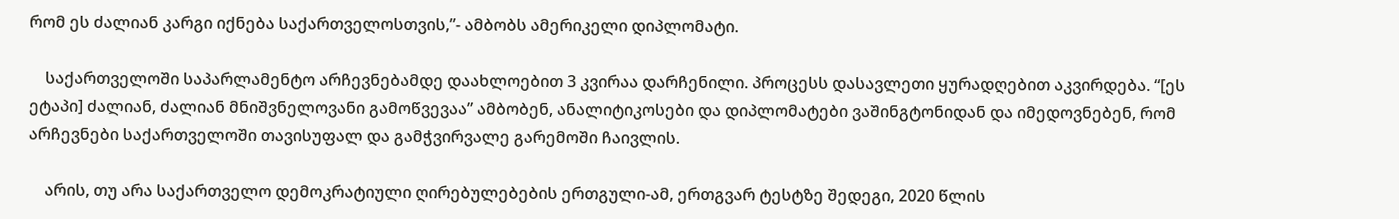რომ ეს ძალიან კარგი იქნება საქართველოსთვის,”- ამბობს ამერიკელი დიპლომატი.

    საქართველოში საპარლამენტო არჩევნებამდე დაახლოებით 3 კვირაა დარჩენილი. პროცესს დასავლეთი ყურადღებით აკვირდება. “[ეს ეტაპი] ძალიან, ძალიან მნიშვნელოვანი გამოწვევაა” ამბობენ, ანალიტიკოსები და დიპლომატები ვაშინგტონიდან და იმედოვნებენ, რომ არჩევნები საქართველოში თავისუფალ და გამჭვირვალე გარემოში ჩაივლის.

    არის, თუ არა საქართველო დემოკრატიული ღირებულებების ერთგული-ამ, ერთგვარ ტესტზე შედეგი, 2020 წლის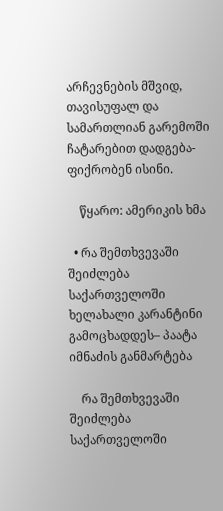არჩევნების მშვიდ, თავისუფალ და სამართლიან გარემოში ჩატარებით დადგება-ფიქრობენ ისინი.

    წყარო: ამერიკის ხმა

  • რა შემთხვევაში შეიძლება საქართველოში ხელახალი კარანტინი გამოცხადდეს– პაატა იმნაძის განმარტება

    რა შემთხვევაში შეიძლება საქართველოში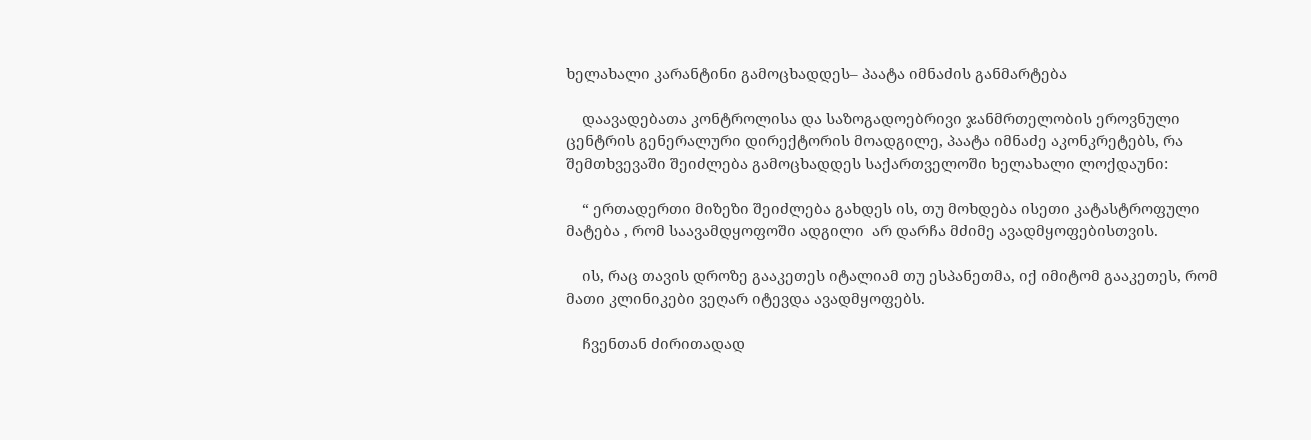ხელახალი კარანტინი გამოცხადდეს– პაატა იმნაძის განმარტება

    დაავადებათა კონტროლისა და საზოგადოებრივი ჯანმრთელობის ეროვნული ცენტრის გენერალური დირექტორის მოადგილე, პაატა იმნაძე აკონკრეტებს, რა შემთხვევაში შეიძლება გამოცხადდეს საქართველოში ხელახალი ლოქდაუნი:

    “ ერთადერთი მიზეზი შეიძლება გახდეს ის, თუ მოხდება ისეთი კატასტროფული მატება , რომ საავამდყოფოში ადგილი  არ დარჩა მძიმე ავადმყოფებისთვის.

    ის, რაც თავის დროზე გააკეთეს იტალიამ თუ ესპანეთმა, იქ იმიტომ გააკეთეს, რომ მათი კლინიკები ვეღარ იტევდა ავადმყოფებს.

    ჩვენთან ძირითადად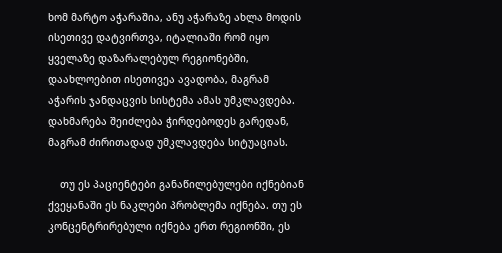ხომ მარტო აჭარაშია, ანუ აჭარაზე ახლა მოდის ისეთივე დატვირთვა, იტალიაში რომ იყო ყველაზე დაზარალებულ რეგიონებში, დაახლოებით ისეთივეა ავადობა, მაგრამ აჭარის ჯანდაცვის სისტემა ამას უმკლავდება. დახმარება შეიძლება ჭირდებოდეს გარედან, მაგრამ ძირითადად უმკლავდება სიტუაციას.

    თუ ეს პაციენტები განაწილებულები იქნებიან ქვეყანაში ეს ნაკლები პრობლემა იქნება. თუ ეს კონცენტრირებული იქნება ერთ რეგიონში, ეს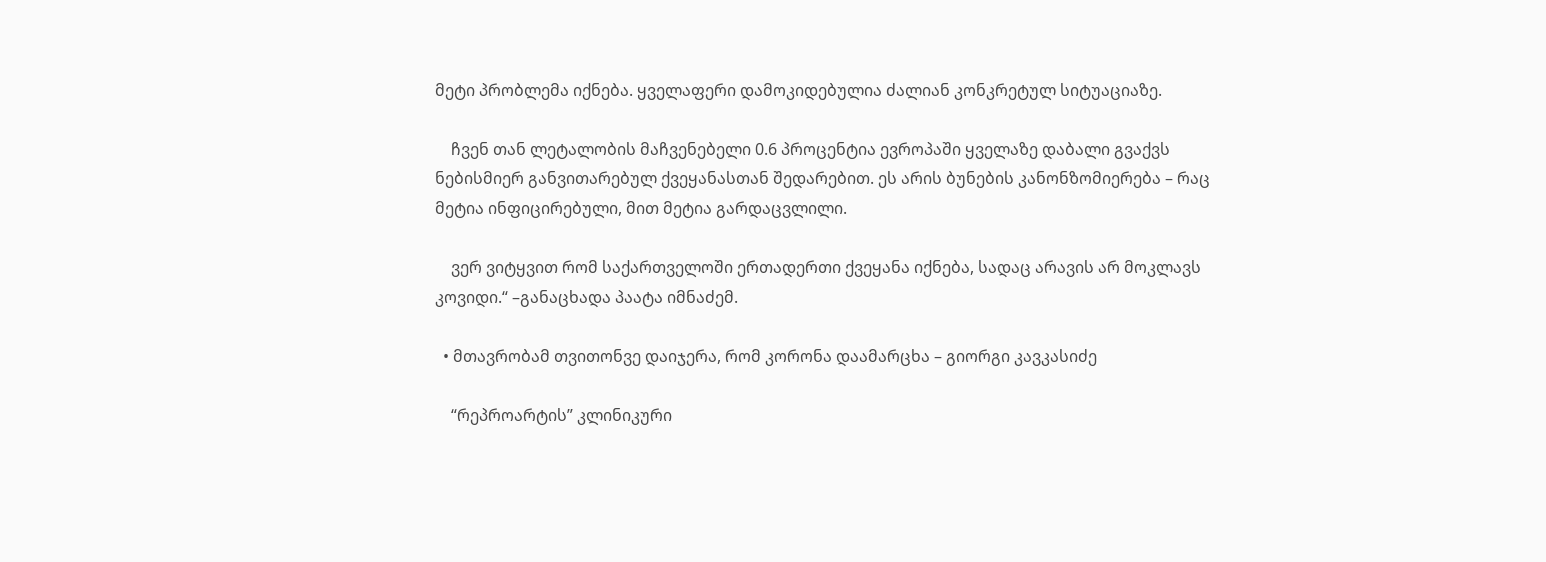მეტი პრობლემა იქნება. ყველაფერი დამოკიდებულია ძალიან კონკრეტულ სიტუაციაზე.

    ჩვენ თან ლეტალობის მაჩვენებელი 0.6 პროცენტია ევროპაში ყველაზე დაბალი გვაქვს ნებისმიერ განვითარებულ ქვეყანასთან შედარებით. ეს არის ბუნების კანონზომიერება – რაც მეტია ინფიცირებული, მით მეტია გარდაცვლილი.

    ვერ ვიტყვით რომ საქართველოში ერთადერთი ქვეყანა იქნება, სადაც არავის არ მოკლავს კოვიდი.“ –განაცხადა პაატა იმნაძემ.

  • მთავრობამ თვითონვე დაიჯერა, რომ კორონა დაამარცხა – გიორგი კავკასიძე

    “რეპროარტის” კლინიკური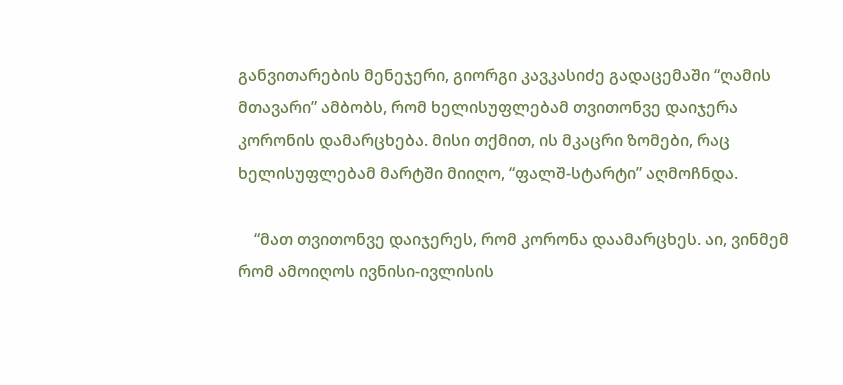განვითარების მენეჯერი, გიორგი კავკასიძე გადაცემაში “ღამის მთავარი” ამბობს, რომ ხელისუფლებამ თვითონვე დაიჯერა კორონის დამარცხება. მისი თქმით, ის მკაცრი ზომები, რაც ხელისუფლებამ მარტში მიიღო, “ფალშ-სტარტი” აღმოჩნდა.

    “მათ თვითონვე დაიჯერეს, რომ კორონა დაამარცხეს. აი, ვინმემ რომ ამოიღოს ივნისი-ივლისის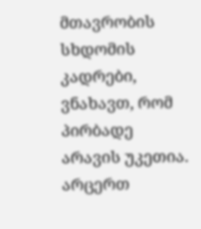მთავრობის სხდომის კადრები, ვნახავთ, რომ პირბადე არავის უკეთია. არცერთ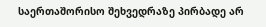საერთაშორისო შეხვედრაზე პირბადე არ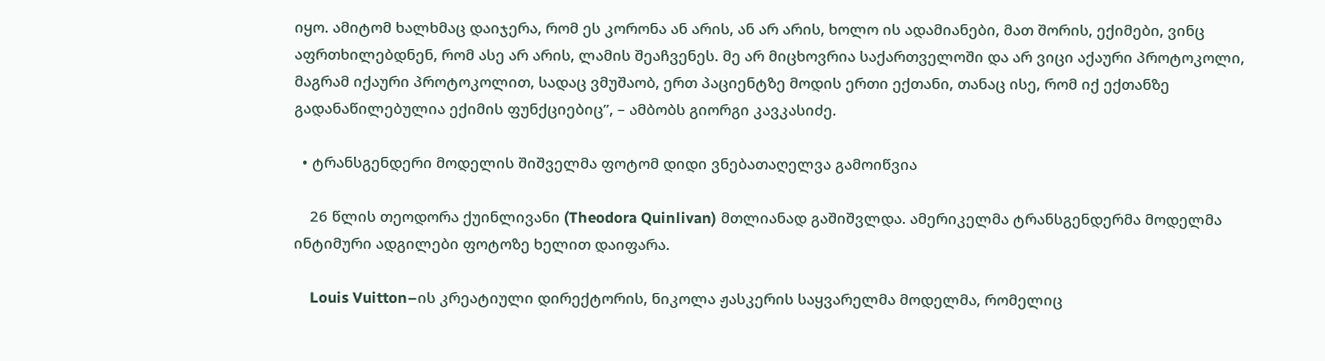იყო. ამიტომ ხალხმაც დაიჯერა, რომ ეს კორონა ან არის, ან არ არის, ხოლო ის ადამიანები, მათ შორის, ექიმები, ვინც აფრთხილებდნენ, რომ ასე არ არის, ლამის შეაჩვენეს. მე არ მიცხოვრია საქართველოში და არ ვიცი აქაური პროტოკოლი, მაგრამ იქაური პროტოკოლით, სადაც ვმუშაობ, ერთ პაციენტზე მოდის ერთი ექთანი, თანაც ისე, რომ იქ ექთანზე გადანაწილებულია ექიმის ფუნქციებიც”, – ამბობს გიორგი კავკასიძე.

  • ტრანსგენდერი მოდელის შიშველმა ფოტომ დიდი ვნებათაღელვა გამოიწვია

    26 წლის თეოდორა ქუინლივანი (Theodora Quinlivan) მთლიანად გაშიშვლდა. ამერიკელმა ტრანსგენდერმა მოდელმა ინტიმური ადგილები ფოტოზე ხელით დაიფარა.

    Louis Vuitton–ის კრეატიული დირექტორის, ნიკოლა ჟასკერის საყვარელმა მოდელმა, რომელიც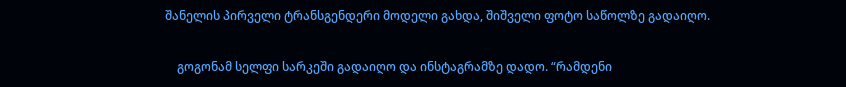შანელის პირველი ტრანსგენდერი მოდელი გახდა, შიშველი ფოტო საწოლზე გადაიღო.

    გოგონამ სელფი სარკეში გადაიღო და ინსტაგრამზე დადო. “რამდენი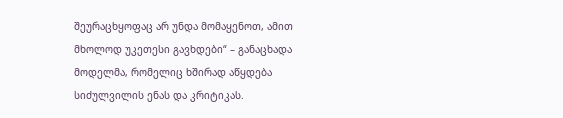შეურაცხყოფაც არ უნდა მომაყენოთ, ამით მხოლოდ უკეთესი გავხდები“ – განაცხადა მოდელმა, რომელიც ხშირად აწყდება სიძულვილის ენას და კრიტიკას.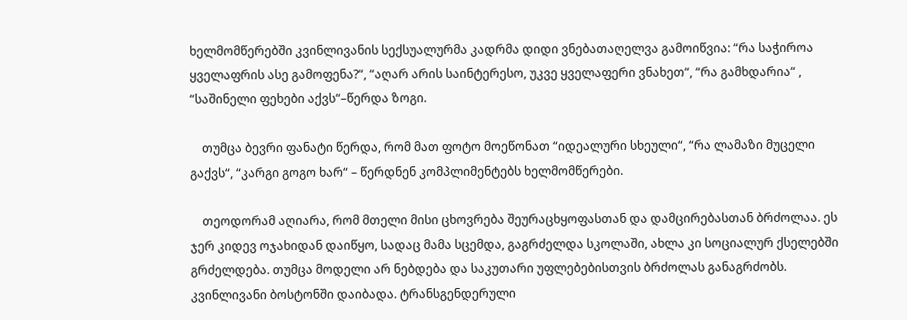ხელმომწერებში კვინლივანის სექსუალურმა კადრმა დიდი ვნებათაღელვა გამოიწვია: “რა საჭიროა ყველაფრის ასე გამოფენა?“, “აღარ არის საინტერესო, უკვე ყველაფერი ვნახეთ“, “რა გამხდარია“ , “საშინელი ფეხები აქვს“–წერდა ზოგი.

    თუმცა ბევრი ფანატი წერდა, რომ მათ ფოტო მოეწონათ “იდეალური სხეული“, “რა ლამაზი მუცელი გაქვს“, “კარგი გოგო ხარ“ – წერდნენ კომპლიმენტებს ხელმომწერები.

    თეოდორამ აღიარა, რომ მთელი მისი ცხოვრება შეურაცხყოფასთან და დამცირებასთან ბრძოლაა. ეს ჯერ კიდევ ოჯახიდან დაიწყო, სადაც მამა სცემდა, გაგრძელდა სკოლაში, ახლა კი სოციალურ ქსელებში გრძელდება. თუმცა მოდელი არ ნებდება და საკუთარი უფლებებისთვის ბრძოლას განაგრძობს. კვინლივანი ბოსტონში დაიბადა. ტრანსგენდერული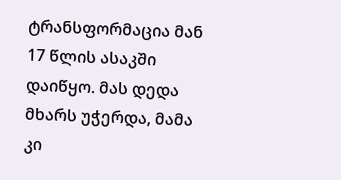ტრანსფორმაცია მან 17 წლის ასაკში დაიწყო. მას დედა მხარს უჭერდა, მამა კი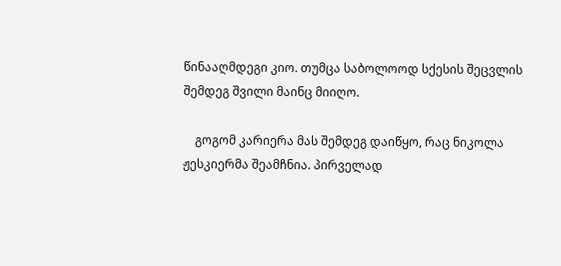წინააღმდეგი კიო. თუმცა საბოლოოდ სქესის შეცვლის შემდეგ შვილი მაინც მიიღო.

    გოგომ კარიერა მას შემდეგ დაიწყო, რაც ნიკოლა ჟესკიერმა შეამჩნია. პირველად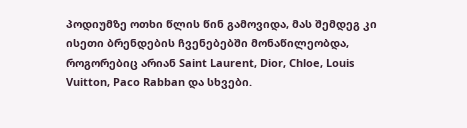პოდიუმზე ოთხი წლის წინ გამოვიდა, მას შემდეგ კი ისეთი ბრენდების ჩვენებებში მონაწილეობდა, როგორებიც არიან Saint Laurent, Dior, Chloe, Louis Vuitton, Paco Rabban და სხვები.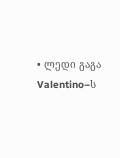• ლედი გაგა Valentino–ს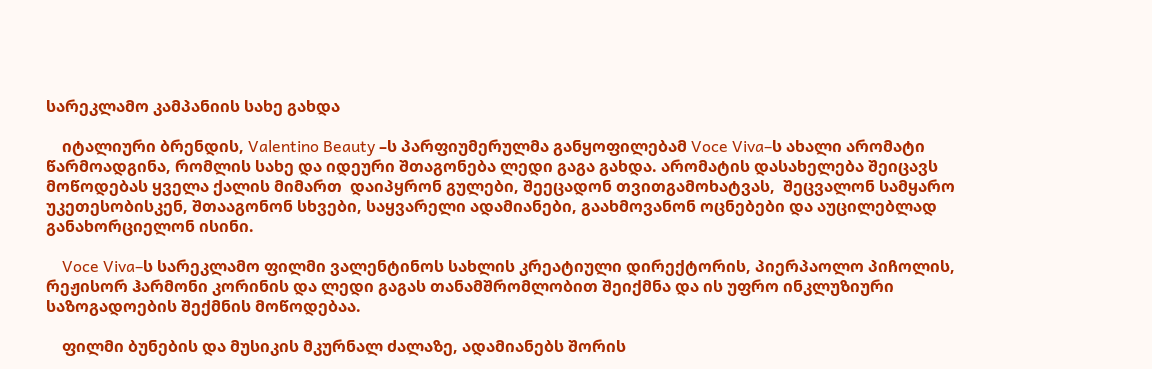სარეკლამო კამპანიის სახე გახდა

    იტალიური ბრენდის, Valentino Beauty –ს პარფიუმერულმა განყოფილებამ Voce Viva–ს ახალი არომატი წარმოადგინა, რომლის სახე და იდეური შთაგონება ლედი გაგა გახდა. არომატის დასახელება შეიცავს მოწოდებას ყველა ქალის მიმართ  დაიპყრონ გულები, შეეცადონ თვითგამოხატვას,  შეცვალონ სამყარო უკეთესობისკენ, შთააგონონ სხვები, საყვარელი ადამიანები, გაახმოვანონ ოცნებები და აუცილებლად განახორციელონ ისინი.

    Voce Viva–ს სარეკლამო ფილმი ვალენტინოს სახლის კრეატიული დირექტორის, პიერპაოლო პიჩოლის, რეჟისორ ჰარმონი კორინის და ლედი გაგას თანამშრომლობით შეიქმნა და ის უფრო ინკლუზიური საზოგადოების შექმნის მოწოდებაა.

    ფილმი ბუნების და მუსიკის მკურნალ ძალაზე, ადამიანებს შორის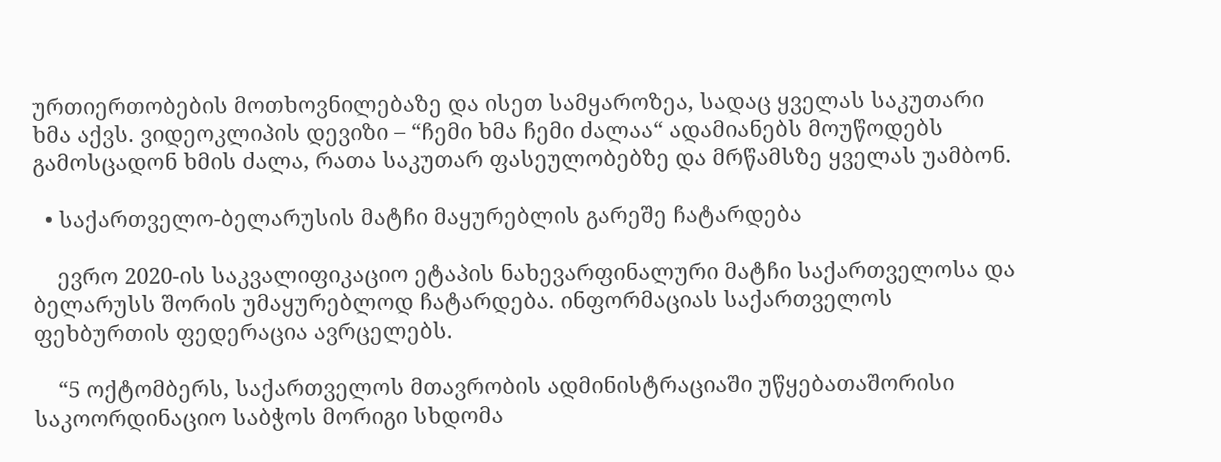ურთიერთობების მოთხოვნილებაზე და ისეთ სამყაროზეა, სადაც ყველას საკუთარი ხმა აქვს. ვიდეოკლიპის დევიზი – “ჩემი ხმა ჩემი ძალაა“ ადამიანებს მოუწოდებს გამოსცადონ ხმის ძალა, რათა საკუთარ ფასეულობებზე და მრწამსზე ყველას უამბონ.

  • საქართველო-ბელარუსის მატჩი მაყურებლის გარეშე ჩატარდება

    ევრო 2020-ის საკვალიფიკაციო ეტაპის ნახევარფინალური მატჩი საქართველოსა და ბელარუსს შორის უმაყურებლოდ ჩატარდება. ინფორმაციას საქართველოს ფეხბურთის ფედერაცია ავრცელებს.

    “5 ოქტომბერს, საქართველოს მთავრობის ადმინისტრაციაში უწყებათაშორისი საკოორდინაციო საბჭოს მორიგი სხდომა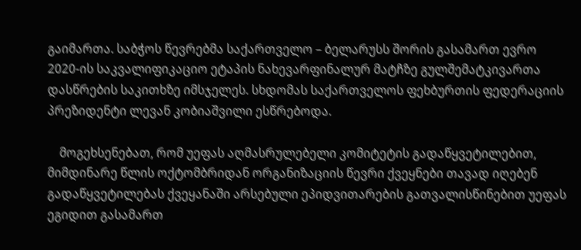გაიმართა. საბჭოს წევრებმა საქართველო – ბელარუსს შორის გასამართ ევრო 2020-ის საკვალიფიკაციო ეტაპის ნახევარფინალურ მატჩზე გულშემატკივართა დასწრების საკითხზე იმსჯელეს. სხდომას საქართველოს ფეხბურთის ფედერაციის პრეზიდენტი ლევან კობიაშვილი ესწრებოდა.

    მოგეხსენებათ, რომ უეფას აღმასრულებელი კომიტეტის გადაწყვეტილებით, მიმდინარე წლის ოქტომბრიდან ორგანიზაციის წევრი ქვეყნები თავად იღებენ გადაწყვეტილებას ქვეყანაში არსებული ეპიდვითარების გათვალისწინებით უეფას ეგიდით გასამართ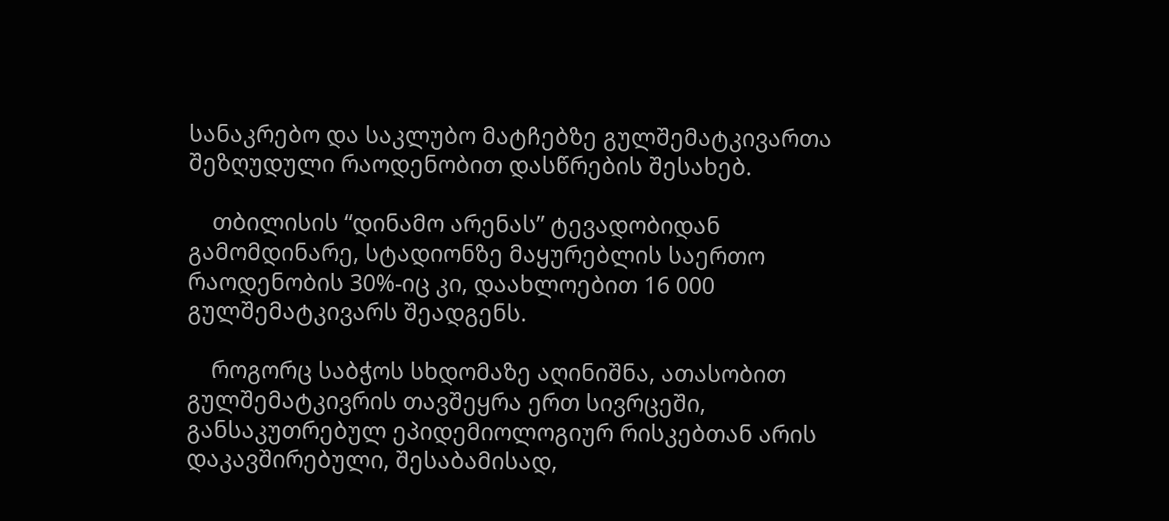სანაკრებო და საკლუბო მატჩებზე გულშემატკივართა შეზღუდული რაოდენობით დასწრების შესახებ.

    თბილისის “დინამო არენას” ტევადობიდან გამომდინარე, სტადიონზე მაყურებლის საერთო რაოდენობის 30%-იც კი, დაახლოებით 16 000 გულშემატკივარს შეადგენს.

    როგორც საბჭოს სხდომაზე აღინიშნა, ათასობით გულშემატკივრის თავშეყრა ერთ სივრცეში, განსაკუთრებულ ეპიდემიოლოგიურ რისკებთან არის დაკავშირებული, შესაბამისად,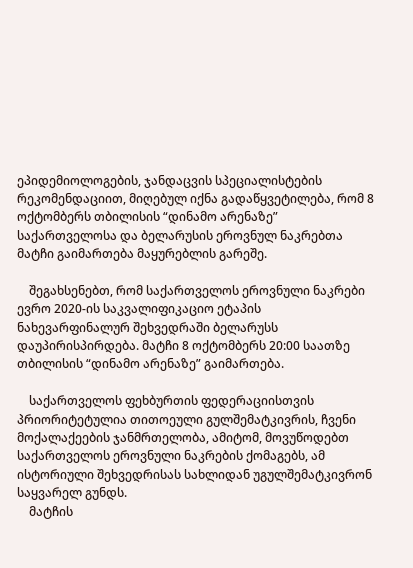ეპიდემიოლოგების, ჯანდაცვის სპეციალისტების რეკომენდაციით, მიღებულ იქნა გადაწყვეტილება, რომ 8 ოქტომბერს თბილისის “დინამო არენაზე” საქართველოსა და ბელარუსის ეროვნულ ნაკრებთა მატჩი გაიმართება მაყურებლის გარეშე.

    შეგახსენებთ, რომ საქართველოს ეროვნული ნაკრები ევრო 2020-ის საკვალიფიკაციო ეტაპის ნახევარფინალურ შეხვედრაში ბელარუსს დაუპირისპირდება. მატჩი 8 ოქტომბერს 20:00 საათზე თბილისის “დინამო არენაზე” გაიმართება.

    საქართველოს ფეხბურთის ფედერაციისთვის პრიორიტეტულია თითოეული გულშემატკივრის, ჩვენი მოქალაქეების ჯანმრთელობა, ამიტომ, მოვუწოდებთ საქართველოს ეროვნული ნაკრების ქომაგებს, ამ ისტორიული შეხვედრისას სახლიდან უგულშემატკივრონ საყვარელ გუნდს.
    მატჩის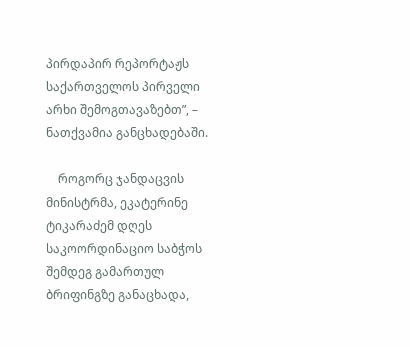პირდაპირ რეპორტაჟს საქართველოს პირველი არხი შემოგთავაზებთ”, – ნათქვამია განცხადებაში.

    როგორც ჯანდაცვის მინისტრმა, ეკატერინე ტიკარაძემ დღეს საკოორდინაციო საბჭოს შემდეგ გამართულ ბრიფინგზე განაცხადა,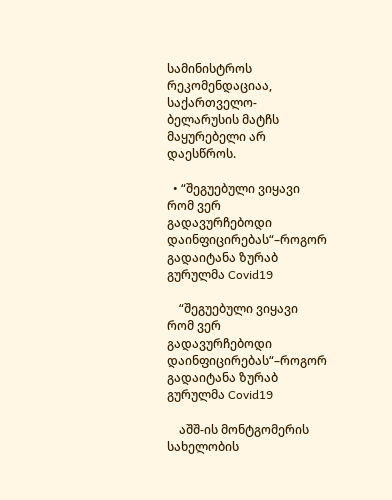სამინისტროს რეკომენდაციაა,  საქართველო-ბელარუსის მატჩს მაყურებელი არ დაესწროს.

  • “შეგუებული ვიყავი რომ ვერ გადავურჩებოდი დაინფიცირებას“–როგორ გადაიტანა ზურაბ გურულმა Covid19

    “შეგუებული ვიყავი რომ ვერ გადავურჩებოდი დაინფიცირებას“–როგორ გადაიტანა ზურაბ გურულმა Covid19

    აშშ-ის მონტგომერის სახელობის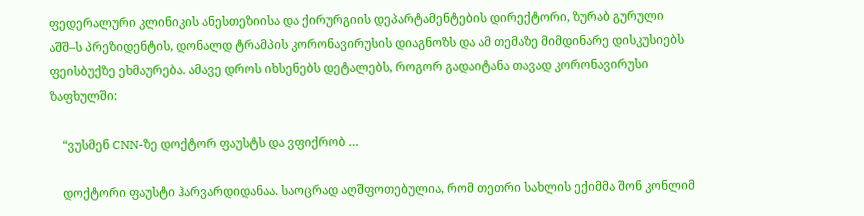ფედერალური კლინიკის ანესთეზიისა და ქირურგიის დეპარტამენტების დირექტორი, ზურაბ გურული აშშ–ს პრეზიდენტის, დონალდ ტრამპის კორონავირუსის დიაგნოზს და ამ თემაზე მიმდინარე დისკუსიებს ფეისბუქზე ეხმაურება. ამავე დროს იხსენებს დეტალებს, როგორ გადაიტანა თავად კორონავირუსი ზაფხულში:

    “ვუსმენ CNN-ზე დოქტორ ფაუსტს და ვფიქრობ …

    დოქტორი ფაუსტი ჰარვარდიდანაა. საოცრად აღშფოთებულია, რომ თეთრი სახლის ექიმმა შონ კონლიმ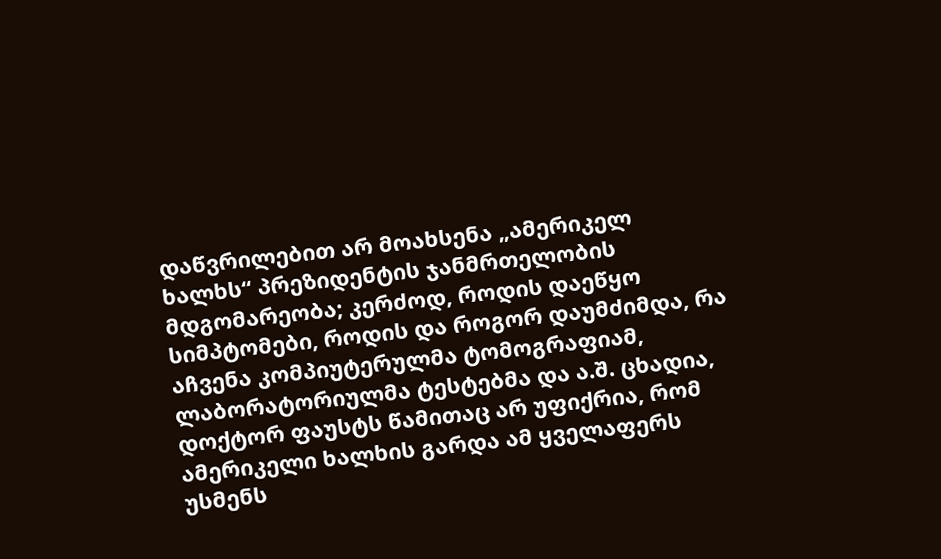დაწვრილებით არ მოახსენა „ამერიკელ ხალხს“ პრეზიდენტის ჯანმრთელობის მდგომარეობა; კერძოდ, როდის დაეწყო სიმპტომები, როდის და როგორ დაუმძიმდა, რა აჩვენა კომპიუტერულმა ტომოგრაფიამ, ლაბორატორიულმა ტესტებმა და ა.შ. ცხადია, დოქტორ ფაუსტს წამითაც არ უფიქრია, რომ ამერიკელი ხალხის გარდა ამ ყველაფერს უსმენს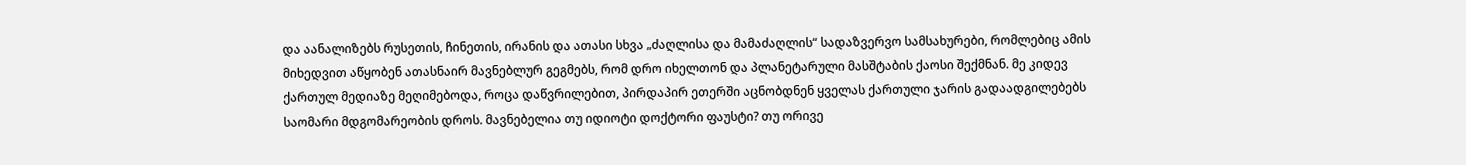და აანალიზებს რუსეთის, ჩინეთის, ირანის და ათასი სხვა „ძაღლისა და მამაძაღლის“ სადაზვერვო სამსახურები, რომლებიც ამის მიხედვით აწყობენ ათასნაირ მავნებლურ გეგმებს, რომ დრო იხელთონ და პლანეტარული მასშტაბის ქაოსი შექმნან. მე კიდევ ქართულ მედიაზე მეღიმებოდა, როცა დაწვრილებით, პირდაპირ ეთერში აცნობდნენ ყველას ქართული ჯარის გადაადგილებებს საომარი მდგომარეობის დროს. მავნებელია თუ იდიოტი დოქტორი ფაუსტი? თუ ორივე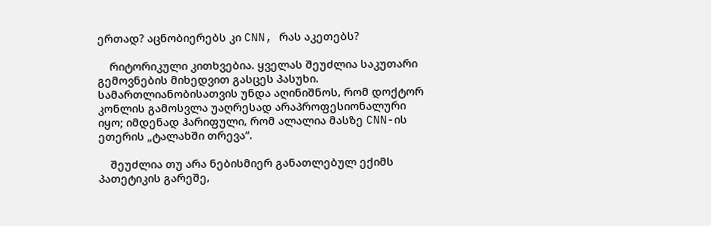ერთად? აცნობიერებს კი CNN, რას აკეთებს?

    რიტორიკული კითხვებია. ყველას შეუძლია საკუთარი გემოვნების მიხედვით გასცეს პასუხი. სამართლიანობისათვის უნდა აღინიშნოს, რომ დოქტორ კონლის გამოსვლა უაღრესად არაპროფესიონალური იყო; იმდენად ჰარიფული, რომ ალალია მასზე CNN-ის ეთერის „ტალახში თრევა“.

    შეუძლია თუ არა ნებისმიერ განათლებულ ექიმს პათეტიკის გარეშე,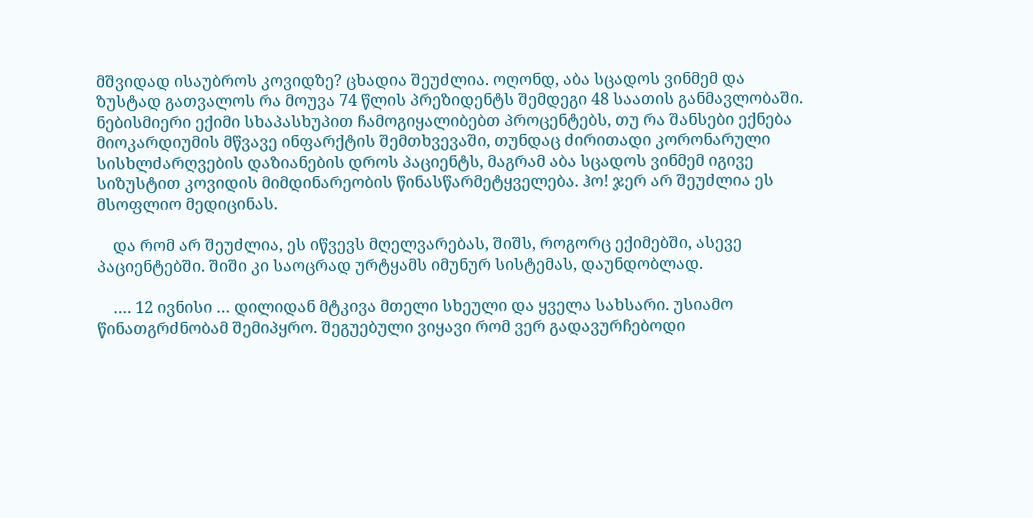მშვიდად ისაუბროს კოვიდზე? ცხადია შეუძლია. ოღონდ, აბა სცადოს ვინმემ და ზუსტად გათვალოს რა მოუვა 74 წლის პრეზიდენტს შემდეგი 48 საათის განმავლობაში. ნებისმიერი ექიმი სხაპასხუპით ჩამოგიყალიბებთ პროცენტებს, თუ რა შანსები ექნება მიოკარდიუმის მწვავე ინფარქტის შემთხვევაში, თუნდაც ძირითადი კორონარული სისხლძარღვების დაზიანების დროს პაციენტს, მაგრამ აბა სცადოს ვინმემ იგივე სიზუსტით კოვიდის მიმდინარეობის წინასწარმეტყველება. ჰო! ჯერ არ შეუძლია ეს მსოფლიო მედიცინას.

    და რომ არ შეუძლია, ეს იწვევს მღელვარებას, შიშს, როგორც ექიმებში, ასევე პაციენტებში. შიში კი საოცრად ურტყამს იმუნურ სისტემას, დაუნდობლად.

    …. 12 ივნისი … დილიდან მტკივა მთელი სხეული და ყველა სახსარი. უსიამო წინათგრძნობამ შემიპყრო. შეგუებული ვიყავი რომ ვერ გადავურჩებოდი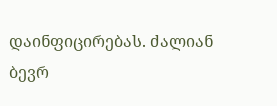დაინფიცირებას. ძალიან ბევრ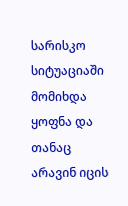სარისკო სიტუაციაში მომიხდა ყოფნა და თანაც არავინ იცის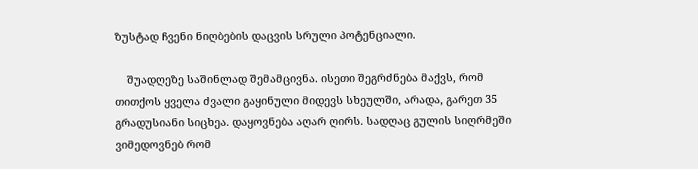ზუსტად ჩვენი ნიღბების დაცვის სრული პოტენციალი.

    შუადღეზე საშინლად შემამცივნა. ისეთი შეგრძნება მაქვს, რომ თითქოს ყველა ძვალი გაყინული მიდევს სხეულში, არადა, გარეთ 35 გრადუსიანი სიცხეა. დაყოვნება აღარ ღირს. სადღაც გულის სიღრმეში ვიმედოვნებ რომ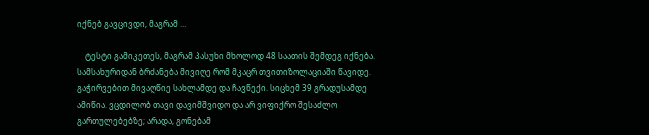იქნებ გავცივდი, მაგრამ …

    ტესტი გამიკეთეს, მაგრამ პასუხი მხოლოდ 48 საათის შემდეგ იქნება. სამსახურიდან ბრძანება მივიღე რომ მკაცრ თვითიზოლაციაში წავიდე. გაჭირვებით მივაღწიე სახლამდე და ჩავწექი. სიცხემ 39 გრადუსამდე ამიწია. ვცდილობ თავი დავიმშვიდო და არ ვიფიქრო შესაძლო გართულებებზე; არადა, გონებამ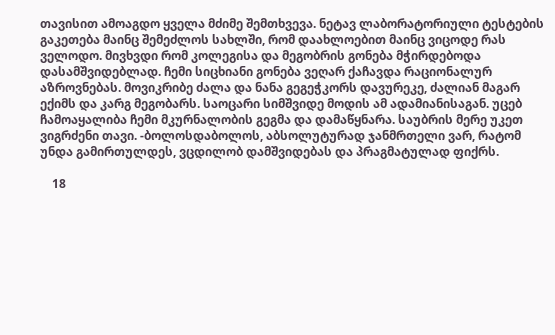თავისით ამოაგდო ყველა მძიმე შემთხვევა. ნეტავ ლაბორატორიული ტესტების გაკეთება მაინც შემეძლოს სახლში, რომ დაახლოებით მაინც ვიცოდე რას ველოდო. მივხვდი რომ კოლეგისა და მეგობრის გონება მჭირდებოდა დასამშვიდებლად. ჩემი სიცხიანი გონება ვეღარ ქაჩავდა რაციონალურ აზროვნებას. მოვიკრიბე ძალა და ნანა გეგეჭკორს დავურეკე, ძალიან მაგარ ექიმს და კარგ მეგობარს. საოცარი სიმშვიდე მოდის ამ ადამიანისაგან. უცებ ჩამოაყალიბა ჩემი მკურნალობის გეგმა და დამაწყნარა. საუბრის მერე უკეთ ვიგრძენი თავი. -ბოლოსდაბოლოს, აბსოლუტურად ჯანმრთელი ვარ, რატომ უნდა გამირთულდეს, ვცდილობ დამშვიდებას და პრაგმატულად ფიქრს.

    18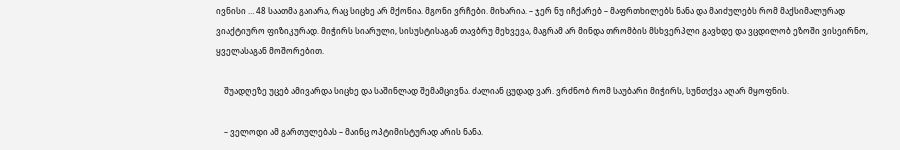ივნისი … 48 საათმა გაიარა, რაც სიცხე არ მქონია. მგონი ვრჩები. მიხარია. – ჯერ ნუ იჩქარებ – მაფრთხილებს ნანა და მაიძულებს რომ მაქსიმალურად ვიაქტიურო ფიზიკურად. მიჭირს სიარული, სისუსტისაგან თავბრუ მეხვევა, მაგრამ არ მინდა თრომბის მსხვერპლი გავხდე და ვცდილობ ეზოში ვისეირნო, ყველასაგან მოშორებით.

    შუადღეზე უცებ ამივარდა სიცხე და საშინლად შემამცივნა. ძალიან ცუდად ვარ. ვრძნობ რომ საუბარი მიჭირს, სუნთქვა აღარ მყოფნის.

    – ველოდი ამ გართულებას – მაინც ოპტიმისტურად არის ნანა.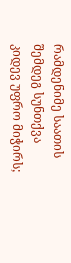რამდენიმე საათის შემდეგ სუნთქვა კიდევ უფრო მიჭირს;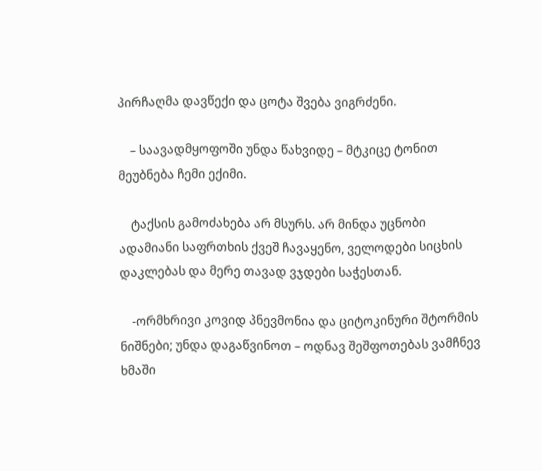პირჩაღმა დავწექი და ცოტა შვება ვიგრძენი.

    – საავადმყოფოში უნდა წახვიდე – მტკიცე ტონით მეუბნება ჩემი ექიმი.

    ტაქსის გამოძახება არ მსურს. არ მინდა უცნობი ადამიანი საფრთხის ქვეშ ჩავაყენო, ველოდები სიცხის დაკლებას და მერე თავად ვჯდები საჭესთან.

    -ორმხრივი კოვიდ პნევმონია და ციტოკინური შტორმის ნიშნები; უნდა დაგაწვინოთ – ოდნავ შეშფოთებას ვამჩნევ ხმაში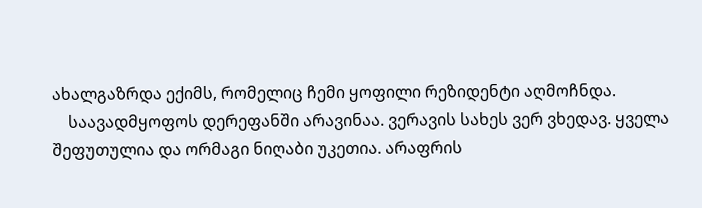ახალგაზრდა ექიმს, რომელიც ჩემი ყოფილი რეზიდენტი აღმოჩნდა.
    საავადმყოფოს დერეფანში არავინაა. ვერავის სახეს ვერ ვხედავ. ყველა შეფუთულია და ორმაგი ნიღაბი უკეთია. არაფრის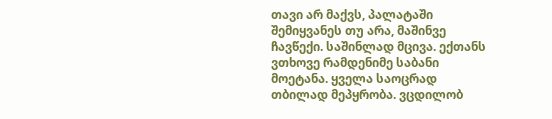თავი არ მაქვს, პალატაში შემიყვანეს თუ არა, მაშინვე ჩავწექი. საშინლად მცივა. ექთანს ვთხოვე რამდენიმე საბანი მოეტანა. ყველა საოცრად თბილად მეპყრობა. ვცდილობ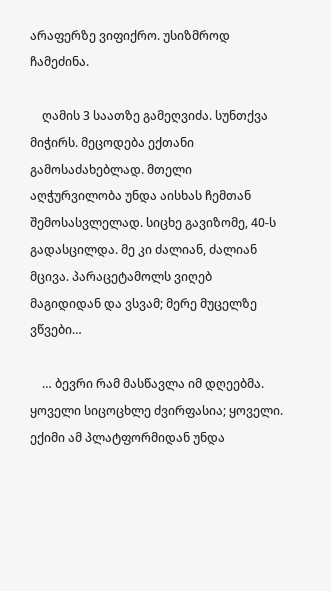არაფერზე ვიფიქრო. უსიზმროდ ჩამეძინა.

    ღამის 3 საათზე გამეღვიძა. სუნთქვა მიჭირს. მეცოდება ექთანი გამოსაძახებლად. მთელი აღჭურვილობა უნდა აისხას ჩემთან შემოსასვლელად. სიცხე გავიზომე, 40-ს გადასცილდა. მე კი ძალიან, ძალიან მცივა. პარაცეტამოლს ვიღებ მაგიდიდან და ვსვამ; მერე მუცელზე ვწვები…

    … ბევრი რამ მასწავლა იმ დღეებმა. ყოველი სიცოცხლე ძვირფასია; ყოველი. ექიმი ამ პლატფორმიდან უნდა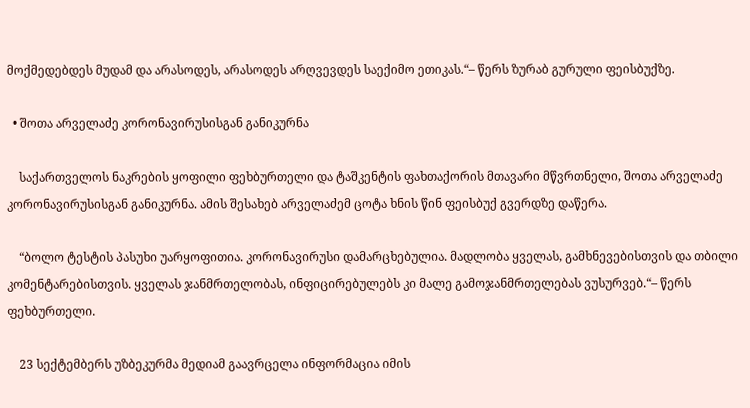მოქმედებდეს მუდამ და არასოდეს, არასოდეს არღვევდეს საექიმო ეთიკას.“– წერს ზურაბ გურული ფეისბუქზე.

  • შოთა არველაძე კორონავირუსისგან განიკურნა

    საქართველოს ნაკრების ყოფილი ფეხბურთელი და ტაშკენტის ფახთაქორის მთავარი მწვრთნელი, შოთა არველაძე კორონავირუსისგან განიკურნა. ამის შესახებ არველაძემ ცოტა ხნის წინ ფეისბუქ გვერდზე დაწერა.

    “ბოლო ტესტის პასუხი უარყოფითია. კორონავირუსი დამარცხებულია. მადლობა ყველას, გამხნევებისთვის და თბილი კომენტარებისთვის. ყველას ჯანმრთელობას, ინფიცირებულებს კი მალე გამოჯანმრთელებას ვუსურვებ.“– წერს ფეხბურთელი.

    23 სექტემბერს უზბეკურმა მედიამ გაავრცელა ინფორმაცია იმის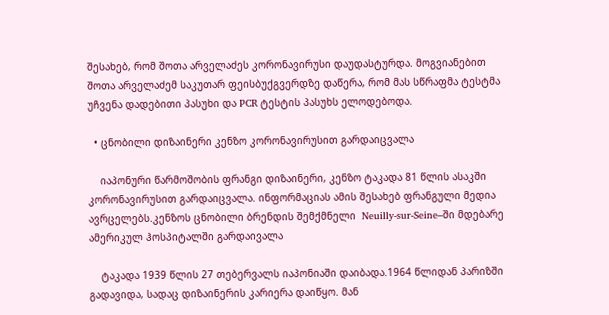შესახებ, რომ შოთა არველაძეს კორონავირუსი დაუდასტურდა. მოგვიანებით შოთა არველაძემ საკუთარ ფეისბუქგვერდზე დაწერა, რომ მას სწრაფმა ტესტმა უჩვენა დადებითი პასუხი და PCR ტესტის პასუხს ელოდებოდა.

  • ცნობილი დიზაინერი კენზო კორონავირუსით გარდაიცვალა

    იაპონური წარმოშობის ფრანგი დიზაინერი, კენზო ტაკადა 81 წლის ასაკში კორონავირუსით გარდაიცვალა. ინფორმაციას ამის შესახებ ფრანგული მედია ავრცელებს.კენზოს ცნობილი ბრენდის შემქმნელი  Neuilly-sur-Seine–ში მდებარე   ამერიკულ ჰოსპიტალში გარდაივალა

    ტაკადა 1939 წლის 27 თებერვალს იაპონიაში დაიბადა.1964 წლიდან პარიზში გადავიდა, სადაც დიზაინერის კარიერა დაიწყო. მან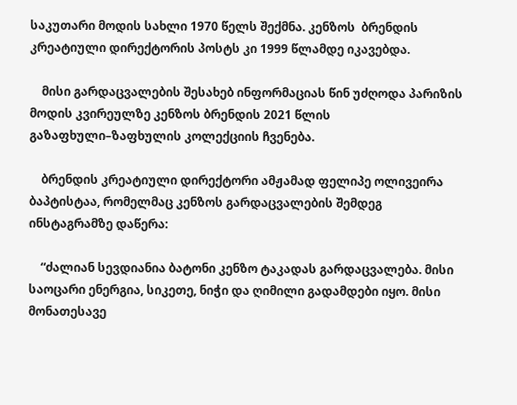საკუთარი მოდის სახლი 1970 წელს შექმნა. კენზოს  ბრენდის კრეატიული დირექტორის პოსტს კი 1999 წლამდე იკავებდა.

    მისი გარდაცვალების შესახებ ინფორმაციას წინ უძღოდა პარიზის მოდის კვირეულზე კენზოს ბრენდის 2021 წლის გაზაფხული–ზაფხულის კოლექციის ჩვენება.

    ბრენდის კრეატიული დირექტორი ამჟამად ფელიპე ოლივეირა ბაპტისტაა, რომელმაც კენზოს გარდაცვალების შემდეგ ინსტაგრამზე დაწერა:

    “ძალიან სევდიანია ბატონი კენზო ტაკადას გარდაცვალება. მისი საოცარი ენერგია, სიკეთე, ნიჭი და ღიმილი გადამდები იყო. მისი მონათესავე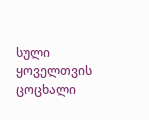სული ყოველთვის ცოცხალი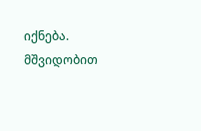იქნება. მშვიდობით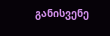განისვენე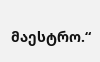მაესტრო.“